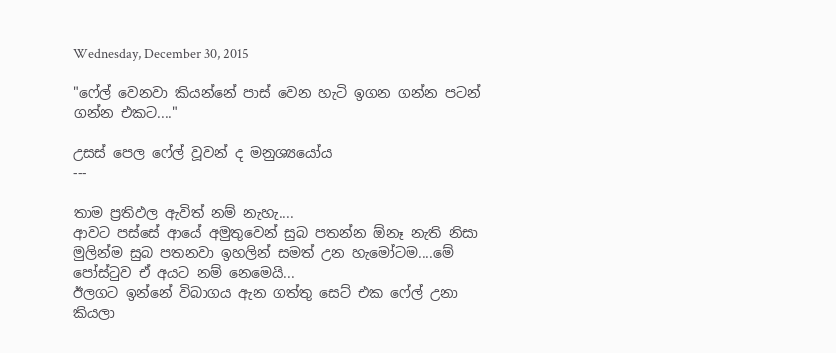Wednesday, December 30, 2015

"ෆේල් වෙනවා කියන්නේ පාස් වෙන හැටි ඉගන ගන්න පටන් ගන්න එකට...."

උසස් පෙල ෆේල් වූවන් ද මනුශ්‍යයෝය
---

තාම ප්‍රතිඵල ඇවිත් නම් නැහැ....
ආවට පස්සේ ආයේ අමුතුවෙන් සුබ පතන්න ඕනෑ නැති නිසා
මුලින්ම සුබ පතනවා ඉහලින් සමත් උන හැමෝටම....මේ පෝස්ටුව ඒ අයට නම් නෙමෙයි...
ඊලගට ඉන්නේ විබාගය ඇන ගත්තු සෙට් එක ෆේල් උනා කියලා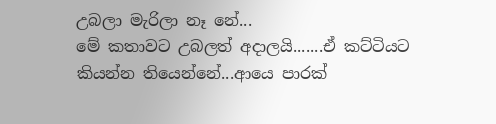උබලා මැරිලා නෑ නේ...
මේ කතාවට උබලත් අදාලයි.......ඒ කට්ටියට කියන්න තියෙන්නේ...ආයෙ පාරක්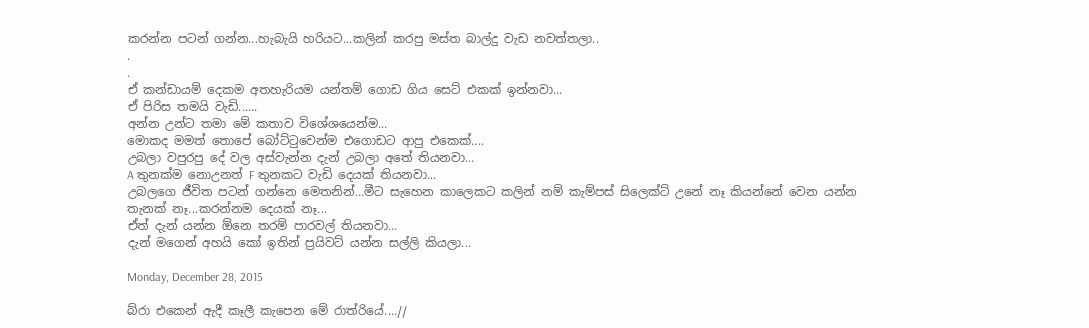කරන්න පටන් ගන්න...හැබැයි හරියට...කලින් කරපු මස්ත බාල්දු වැඩ නවත්තලා..
.
.
ඒ කන්ඩායම් දෙකම අතහැරියම යන්තම් ගොඩ ගිය සෙට් එකක් ඉන්නවා...
ඒ පිරිස තමයි වැඩි......
අන්න උන්ට තමා මේ කතාව විශේශයෙන්ම...
මොකද මමත් තොපේ බෝට්ටුවෙන්ම එගොඩට ආපු එකෙක්....
උබලා වපුරපු දේ වල අස්වැන්න දැන් උබලා අතේ තියනවා...
A තුනක්ම නොඋනත් F තුනකට වැඩි දෙයක් තියනවා...
උබලගෙ ජීවිත පටන් ගන්නෙ මෙතනින්...මීට සැහෙන කාලෙකට කලින් නම් කැම්පස් සිලෙක්ට් උනේ නෑ කියන්නේ වෙන යන්න තැනක් නෑ...කරන්නම දෙයක් නෑ...
ඒත් දැන් යන්න ඕනෙ තරම් පාරවල් තියනවා...
දැන් මගෙන් අහයි කෝ ඉතින් ප්‍රයිවට් යන්න සල්ලි කියලා...

Monday, December 28, 2015

බ්රා එකෙන් ඇදී කෑලී කැපෙන මේ රාත්රියේ....//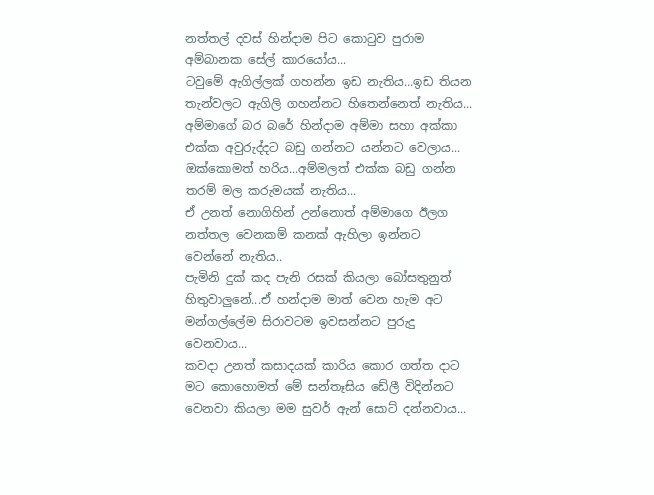නත්තල් දවස් හින්දාම පිට කොටුව පුරාම අම්බානක සේල් කාරයෝය...
ටවුමේ ඇගිල්ලක් ගහන්න ඉඩ නැතිය...ඉඩ තියන තැන්වලට ඇගිලි ගහන්නට හිතෙන්නෙත් නැතිය...
අම්මාගේ බර බරේ හින්දාම අම්මා සහා අක්කා එක්ක අවුරුද්දට බඩු ගන්නට යන්නට වෙලාය...
ඔක්කොමත් හරිය...අම්මලත් එක්ක බඩු ගන්න තරම් මල කරුමයක් නැතිය...
ඒ උනත් නොගිහින් උන්නොත් අම්මාගෙ ඊලග නත්තල වෙනකම් කනක් ඇහිලා ඉන්නට වෙන්නේ නැතිය..
පැමිනි දුක් කද පැනි රසක් කියලා බෝසතුනුත් හිතුවාලුනේ...ඒ හන්දාම මාත් වෙන හැම අට මන්ගල්ලේම සිරාවටම ඉවසන්නට පුරුදු වෙනවාය...
කවදා උනත් කසාදයක් කාරිය කොර ගත්ත දාට මට කොහොමත් මේ සන්තෑසිය ඩේලී විදින්නට වෙනවා කියලා මම සුවර් ඇන් සොට් දන්නවාය...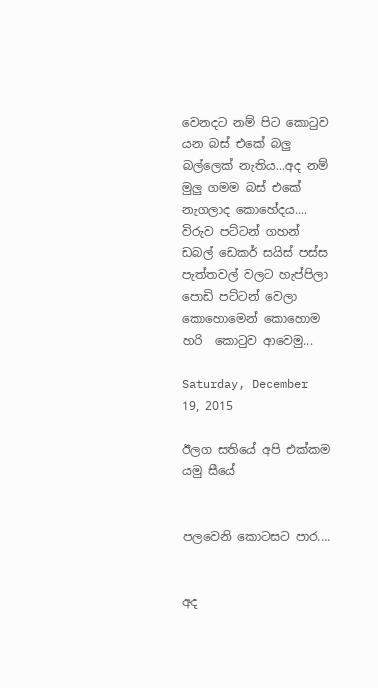වෙනදට නම් පිට කොටුව යන බස් එකේ බලු බල්ලෙක් නැතිය...අද නම් මුලු ගමම බස් එකේ නැගලාද කොහේදය....
විරුව පට්ටන් ගහන් ඩබල් ඩෙකර් සයිස් පස්ස පැත්තවල් වලට හැප්පිලා පොඩි පට්ටන් වෙලා කොහොමෙන් කොහොම හරි  කොටුව ආවෙමු...

Saturday, December 19, 2015

ඊලග සතියේ අපි එක්කම යමු සීයේ


පලවෙනි කොටසට පාර....


අද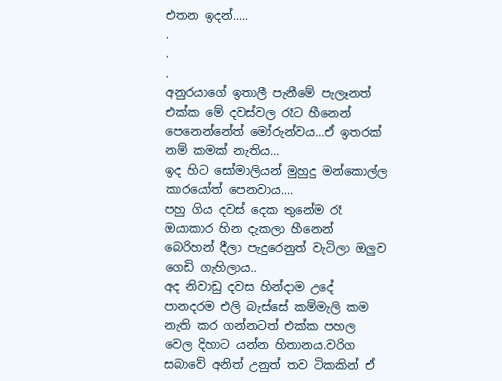එතන ඉදන්.....
.
.
.
අනුරයාගේ ඉතාලී පැනීමේ පැලෑනත් එක්ක මේ දවස්වල රෑට හීනෙන් පෙනෙන්නේත් මෝරුන්වය...ඒ ඉතරක් නම් කමක් නැතිය...
ඉද හිට සෝමාලියන් මුහුදු මන්කොල්ල කාරයෝත් පෙනවාය....
පහු ගිය දවස් දෙක තුනේම රෑ ඔයාකාර හින දැකලා හීනෙන් බෙරිහන් දීලා පැදුරෙනුත් වැටිලා ඔලුව ගෙඩි ගැහිලාය..
අද නිවාඩු දවස හින්දාම උදේ පානදරම එලි බැස්සේ කම්මැලි කම නැති කර ගන්නටත් එක්ක පහල වෙල දිහාට යන්න හිතානය.වරිග සබාවේ අනිත් උනුත් තව ටිකකින් ඒ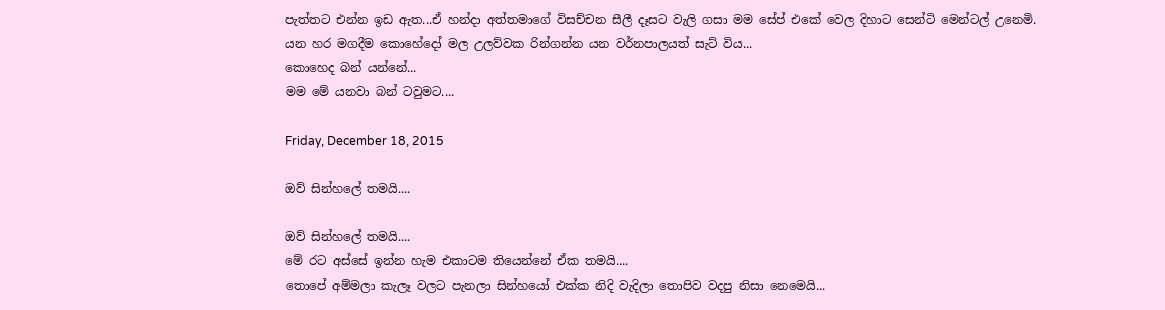පැත්තට එන්න ඉඩ ඇත...ඒ හන්දා අත්තමාගේ විසච්චන සීලී දෑසට වැලි ගසා මම සේප් එකේ වෙල දිහාට සෙන්ටි මෙන්ටල් උනෙමි.
යන හර මගදීම කොහේදෝ මල උලව්වක රින්ගන්න යන වර්නපාලයත් සැට් විය...
කොහෙද බන් යන්නේ...
මම මේ යනවා බන් ටවුමට....

Friday, December 18, 2015

ඔව් සින්හලේ තමයි....

ඔව් සින්හලේ තමයි....
මේ රට අස්සේ ඉන්න හැම එකාටම තියෙන්නේ ඒක තමයි....
තොපේ අම්මලා කැලෑ වලට පැනලා සින්හයෝ එක්ක නිදි වැදිලා තොපිව වදපු නිසා නෙමෙයි...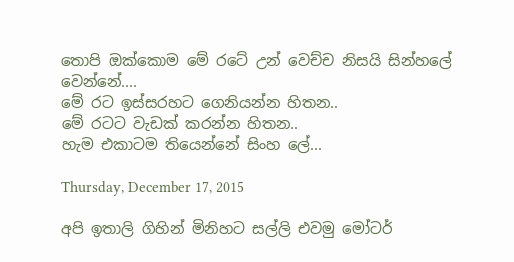තොපි ඔක්කොම මේ රටේ උන් වෙච්ච නිසයි සින්හලේ වෙන්නේ....
මේ රට ඉස්සරහට ගෙනියන්න හිතන..
මේ රටට වැඩක් කරන්න හිතන..
හැම එකාටම තියෙන්නේ සිංහ ලේ...

Thursday, December 17, 2015

අපි ඉතාලි ගිහින් මිනිහට සල්ලි එවමු මෝටර්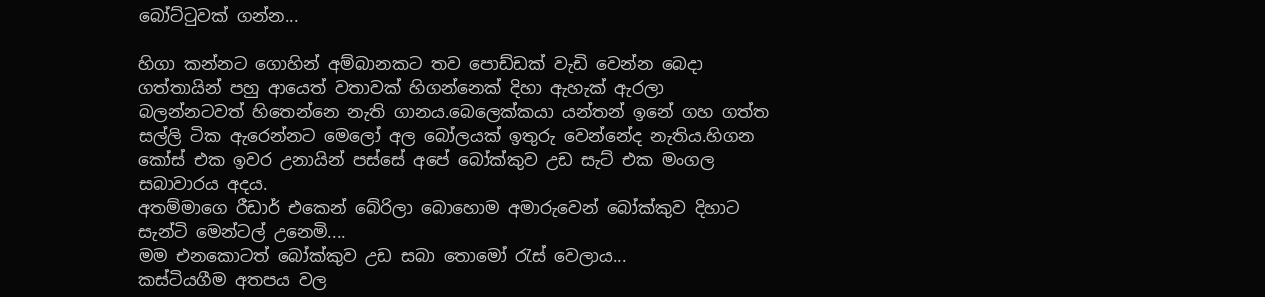බෝට්ටුවක් ගන්න...

හිගා කන්නට ගොහින් අම්බානකට තව පොඩ්ඩක් වැඩි වෙන්න බෙදා ගත්තායින් පහු ආයෙත් වතාවක් හිගන්නෙක් දිහා ඇහැක් ඇරලා බලන්නටවත් හිතෙන්නෙ නැති ගානය.බෙලෙක්කයා යන්තන් ඉනේ ගහ ගත්ත සල්ලි ටික ඇරෙන්නට මෙලෝ අල බෝලයක් ඉතුරු වෙන්නේද නැතිය.හිගන කෝස් එක ඉවර උනායින් පස්සේ අපේ බෝක්කුව උඩ සැට් එක මංගල සබාවාරය අදය.
අතම්මාගෙ රීඩාර් එකෙන් බේරිලා බොහොම අමාරුවෙන් බෝක්කුව දිහාට සැන්ටි මෙන්ටල් උනෙමි....
මම එනකොටත් බෝක්කුව උඩ සබා තොමෝ රැස් වෙලාය...
කස්ටියගීම අතපය වල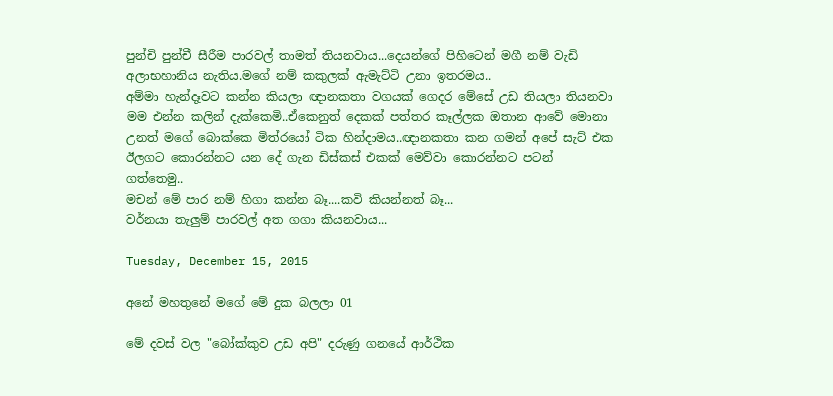පුන්චි පුන්චී සීරීම පාරවල් තාමත් තියනවාය...දෙයන්ගේ පිහිටෙන් මගී නම් වැඩි අලාභහානිය නැතිය.මගේ නම් කකුලක් ඇමැට්ටි උනා ඉතරමය..
අම්මා හැන්දෑවට කන්න කියලා ඥානකතා වගයක් ගෙදර මේසේ උඩ තියලා තියනවා මම එන්න කලින් දැක්කෙමි..ඒකෙනුත් දෙකක් පත්තර කෑල්ලක ඔතාන ආවේ මොනා උනත් මගේ බොක්කෙ මිත්රයෝ ටික හින්දාමය..ඥානකතා කන ගමන් අපේ සැට් එක ඊලගට කොරන්නට යන දේ ගැන ඩිස්කස් එකක් මෙව්වා කොරන්නට පටන් ගත්තෙමු..
මචන් මේ පාර නම් හිගා කන්න බෑ....කවි කියන්නත් බෑ...
වර්නයා තැලුම් පාරවල් අත ගගා කියනවාය...

Tuesday, December 15, 2015

අනේ මහතුනේ මගේ මේ දුක බලලා 01

මේ දවස් වල "බෝක්කුව උඩ අපි" දරුණු ගනයේ ආර්ථික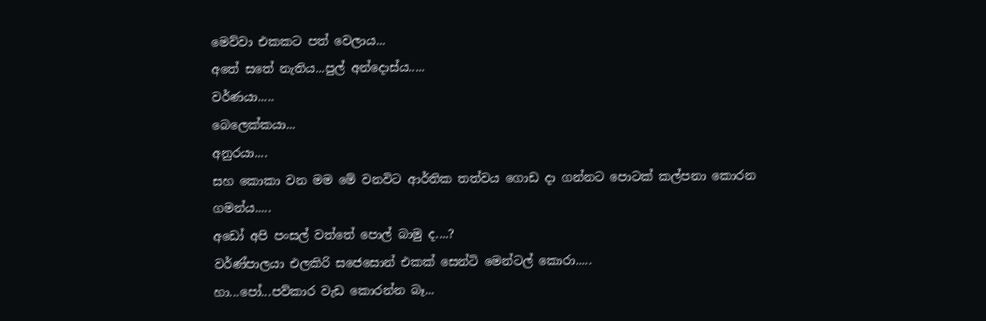මෙව්වා එකකට පත් වෙලාය...
අතේ සතේ නැතිය...පුල් අන්දොස්ය.....
වර්ණයා.....
බෙලෙක්කයා...
අනුරයා....
සහ කොකා වන මම මේ වනවිට ආර්තික තත්වය ගොඩ දා ගන්නට පොටක් කල්පනා කොරන ගමන්ය.....
අඩෝ අපි පංසල් වත්තේ පොල් බාමු ද....?
වර්ණ්පාලයා එලකිරි සජෙසොන් එකක් සෙන්ටි මෙන්ටල් කොරා.....
හා...පෝ...පව්කාර වැඩ කොරන්න බෑ...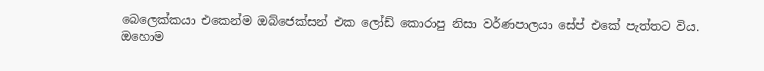බෙලෙක්කයා එකෙන්ම ඔබ්ජෙක්සන් එක ලෝඩ් කොරාපු නිසා වර්ණපාලයා සේප් එකේ පැත්තට විය.
ඔහොම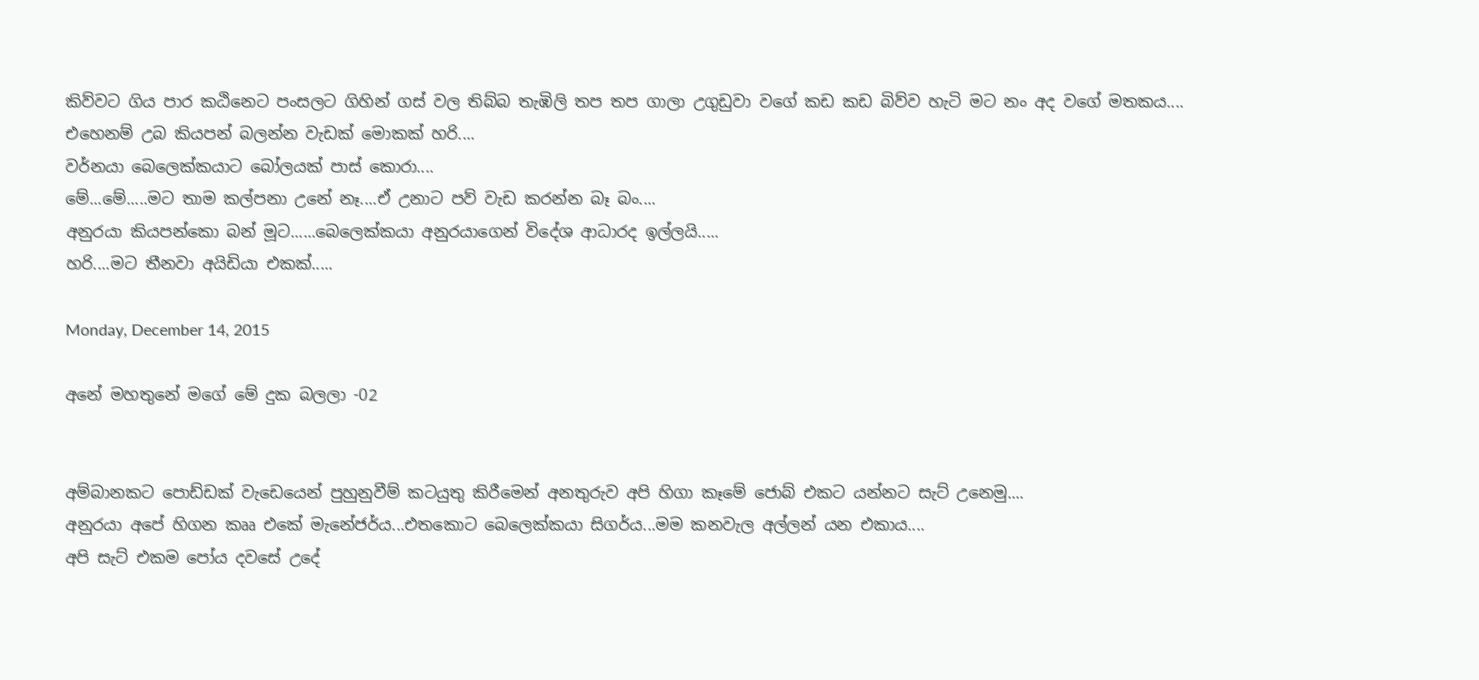කිව්වට ගිය පාර කඨිනෙට පංසලට ගිහින් ගස් වල තිබ්බ තැඹිලි තප තප ගාලා උගුඩුවා වගේ කඩ කඩ බිව්ව හැටි මට නං අද වගේ මතකය....
එහෙනම් උබ කියපන් බලන්න වැඩක් මොකක් හරි....
වර්නයා බෙලෙක්කයාට බෝලයක් පාස් කොරා....
මේ...මේ.....මට තාම කල්පනා උනේ නෑ....ඒ උනාට පව් වැඩ කරන්න බෑ බං....
අනුරයා කියපන්කො බන් මූට......බෙලෙක්කයා අනුරයාගෙන් විදේශ ආධාරද ඉල්ලයි.....
හරි....මට තීනවා අයිඩියා එකක්.....

Monday, December 14, 2015

අනේ මහතුනේ මගේ මේ දුක බලලා -02


අම්බානකට පොඩ්ඩක් වැඩෙයෙන් පුහුනුවීම් කටයුතු කිරීමෙන් අනතුරුව අපි හිගා කෑමේ ජොබ් එකට යන්නට සැට් උනෙමු....
අනුරයා අපේ හිගන කෲ එකේ මැනේජර්ය...එතකොට බෙලෙක්කයා සිගර්ය...මම කනවැල අල්ලන් යන එකාය....
අපි සැට් එකම පෝය දවසේ උදේ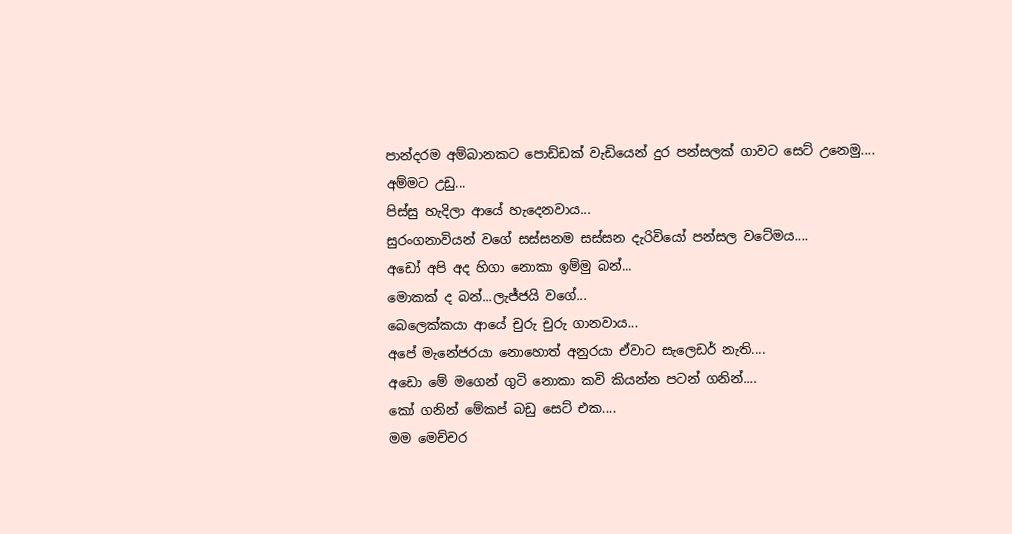පාන්දරම අම්බානකට පොඩ්ඩක් වැඩියෙන් දුර පන්සලක් ගාවට සෙට් උනෙමු....
අම්මට උඩු...
පිස්සු හැදිලා ආයේ හැදෙනවාය...
සුරංගනාවියන් වගේ සස්සනම සස්සන දැරිවියෝ පන්සල වටේමය....
අඩෝ අපි අද හිගා නොකා ඉම්මු බන්...
මොකක් ද බන්...ලැජ්ජයි වගේ...
බෙලෙක්කයා ආයේ චුරු චුරු ගානවාය...
අපේ මැනේජරයා නොහොත් අනුරයා ඒවාට සැලෙඩර් නැති....
අඩො මේ මගෙන් ගුටි නොකා කවි කියන්න පටන් ගනින්....
කෝ ගනින් මේකප් බඩු සෙට් එක....
මම මෙච්චර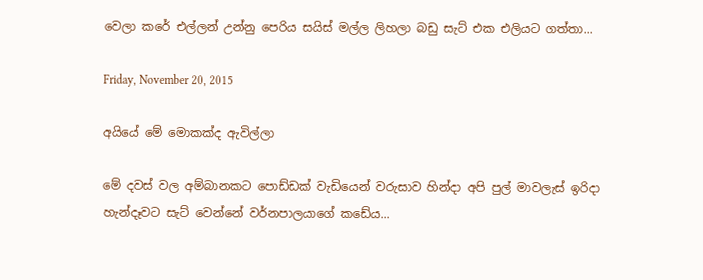වෙලා කරේ එල්ලන් උන්නු පෙරිය සයිස් මල්ල ලිහලා බඩු සැට් එක එලියට ගත්තා...

Friday, November 20, 2015

අයියේ මේ මොකක්ද ඇවිල්ලා

මේ දවස් වල අම්බානකට පොඩ්ඩක් වැඩියෙන් වරුසාව හින්දා අපි පුල් මාවලැස් ඉරිදා හැන්දෑවට සැට් වෙන්නේ වර්නපාලයාගේ කඩේය...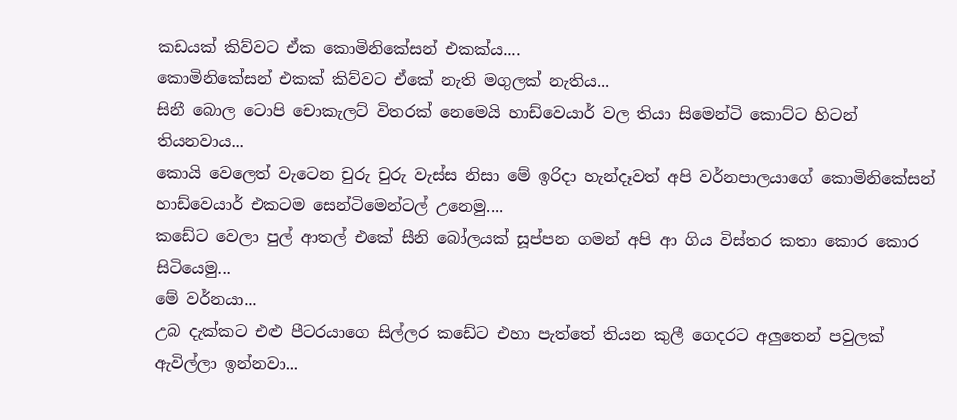කඩයක් කිව්වට ඒක කොමිනිකේසන් එකක්ය....
කොමිනිකේසන් එකක් කිව්වට ඒකේ නැති මගුලක් නැතිය...
සිනී බොල ටොපි චොකැලට් විතරක් නෙමෙයි හාඩ්වෙයාර් වල තියා සිමෙන්ටි කොට්ට හිටන් තියනවාය...
කොයි වෙලෙත් වැටෙන චුරු චුරු වැස්ස නිසා මේ ඉරිදා හැන්දෑවත් අපි වර්නපාලයාගේ කොමිනිකේසන් හාඩ්වෙයාර් එකටම සෙන්ටිමෙන්ටල් උනෙමු....
කඩේට වෙලා පුල් ආතල් එකේ සීනි බෝලයක් සූප්පන ගමන් අපි ආ ගිය විස්තර කතා කොර කොර සිටියෙමු...
මේ වර්නයා...
උබ දැක්කට එළු පීටරයාගෙ සිල්ලර කඩේට එහා පැත්තේ තියන කුලී ගෙදරට අලුතෙන් පවුලක් ඇවිල්ලා ඉන්නවා...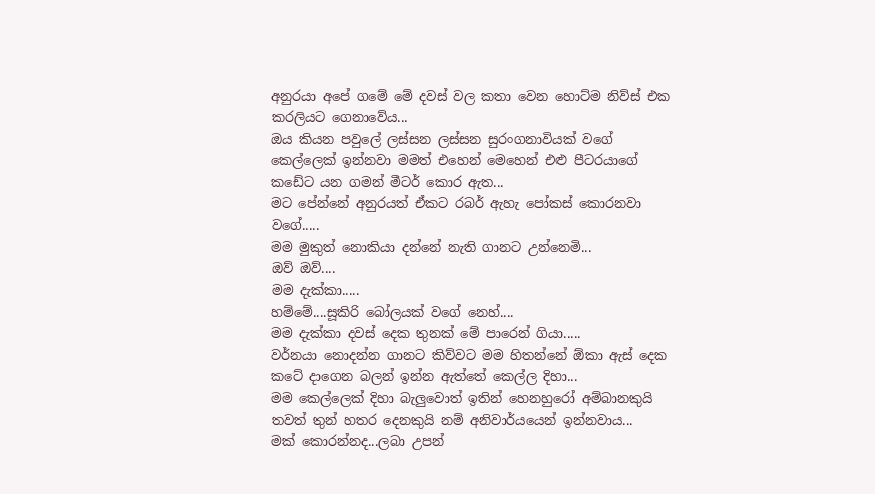අනුරයා අපේ ගමේ මේ දවස් වල කතා වෙන හොට්ම නිව්ස් එක කරලියට ගෙනාවේය...
ඔය කියන පවුලේ ලස්සන ලස්සන සුරංගනාවියක් වගේ කෙල්ලෙක් ඉන්නවා මමත් එහෙන් මෙහෙන් එළු පීටරයාගේ කඩේට යන ගමන් මීටර් කොර ඇත...
මට පේන්නේ අනුරයත් ඒකට රබර් ඇහැ පෝකස් කොරනවා වගේ.....
මම මුකුත් නොකියා දන්නේ නැති ගානට උන්නෙමි...
ඔව් ඔව්....
මම දැක්කා.....
හම්මේ....සූකිරි බෝලයක් වගේ නෙහ්....
මම දැක්කා දවස් දෙක තුනක් මේ පාරෙන් ගියා.....
වර්නයා නොදන්න ගානට කිව්වට මම හිතන්නේ ඕකා ඇස් දෙක කටේ දාගෙන බලන් ඉන්න ඇත්තේ කෙල්ල දිහා...
මම කෙල්ලෙක් දිහා බැලුවොත් ඉතින් හෙනහුරෝ අම්බානකුයි තවත් තුන් හතර දෙනකුයි නම් අනිවාර්යයෙන් ඉන්නවාය...
මක් කොරන්නද...ලබා උපන්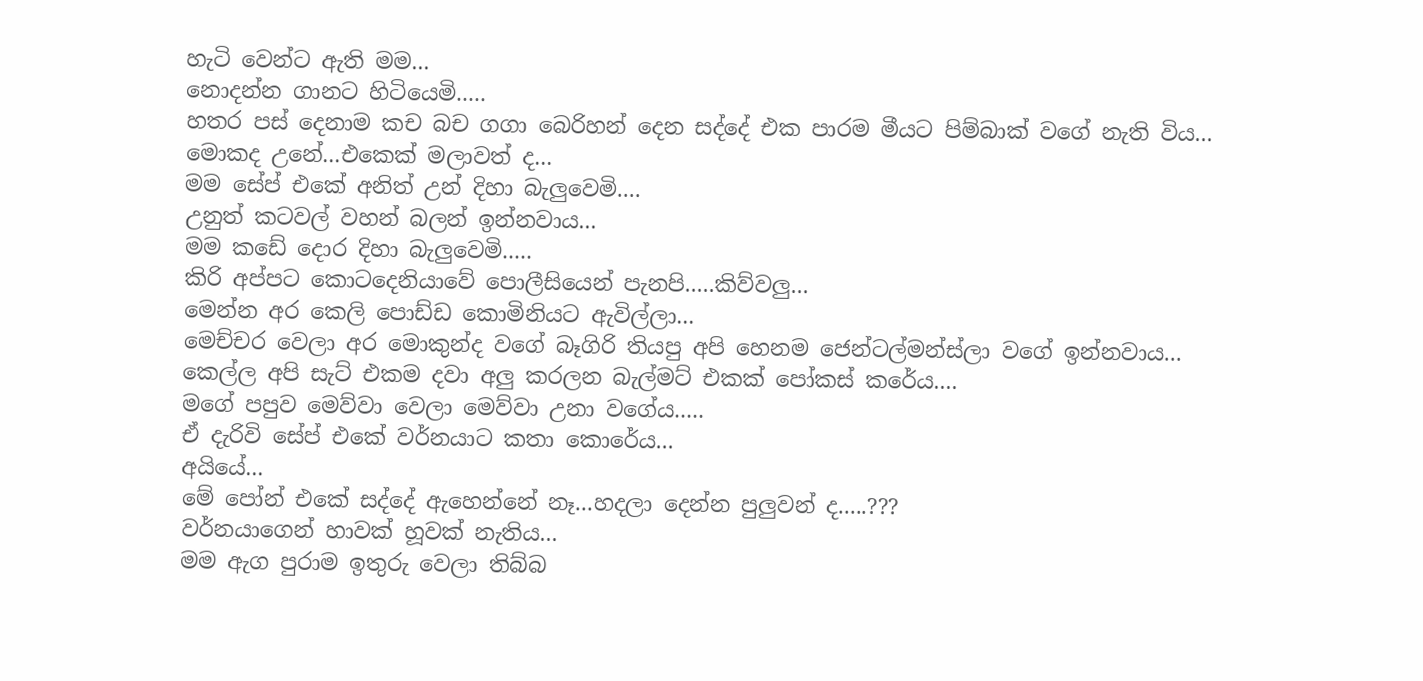හැටි වෙන්ට ඇති මම...
නොදන්න ගානට හිටියෙමි.....
හතර පස් දෙනාම කච බච ගගා බෙරිහන් දෙන සද්දේ එක පාරම මීයට පිම්බාක් වගේ නැති විය...
මොකද උනේ...එකෙක් මලාවත් ද...
මම සේප් එකේ අනිත් උන් දිහා බැලුවෙමි....
උනුත් කටවල් වහන් බලන් ඉන්නවාය...
මම කඩේ දොර දිහා බැලුවෙමි.....
කිරි අප්පට කොටදෙනියාවේ පොලීසියෙන් පැනපි.....කිව්වලු...
මෙන්න අර කෙලි පොඩ්ඩ කොමිනියට ඇවිල්ලා...
මෙච්චර වෙලා අර මොකුන්ද වගේ බෑගිරි තියපු අපි හෙනම ජෙන්ටල්මන්ස්ලා වගේ ඉන්නවාය...
කෙල්ල අපි සැට් එකම දවා අලු කරලන බැල්මට් එකක් පෝකස් කරේය....
මගේ පපුව මෙව්වා වෙලා මෙව්වා උනා වගේය.....
ඒ දැරිවි සේප් එකේ වර්නයාට කතා කොරේය...
අයියේ...
මේ පෝන් එකේ සද්දේ ඇහෙන්නේ නෑ...හදලා දෙන්න පුලුවන් ද.....???
වර්නයාගෙන් හාවක් හූවක් නැතිය...
මම ඇග පුරාම ඉතුරු වෙලා තිබ්බ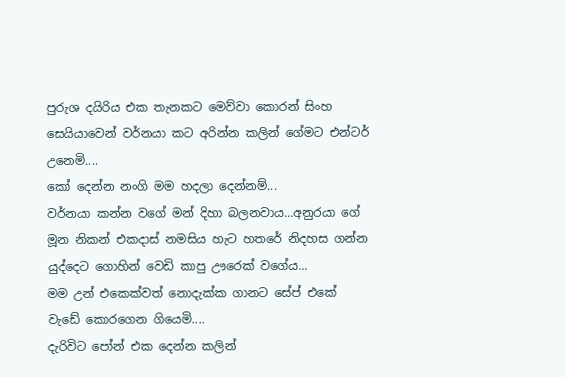පුරුශ දයිරිය එක තැනකට මෙව්වා කොරන් සිංහ සෙයියාවෙන් වර්නයා කට අරින්න කලින් ගේමට එන්ටර් උනෙමි....
කෝ දෙන්න නංගි මම හදලා දෙන්නම්...
වර්නයා කන්න වගේ මන් දිහා බලනවාය...අනුරයා ගේ මූන නිකන් එකදාස් නමසිය හැට හතරේ නිදහස ගන්න යුද්දෙට ගොහින් වෙඩි කාපු ඌරෙක් වගේය...
මම උන් එකෙක්වත් නොදැක්ක ගානට සේප් එකේ වැඩේ කොරගෙන ගියෙමි....
දැරිවිට පෝන් එක දෙන්න කලින්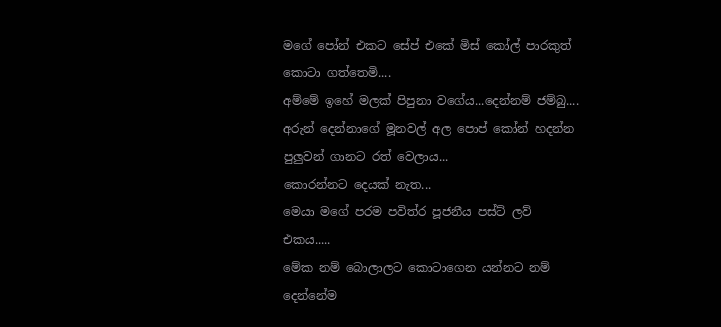මගේ පෝන් එකට සේප් එකේ මිස් කෝල් පාරකුත් කොටා ගත්තෙමි....
අම්මේ ඉහේ මලක් පිපුනා වගේය...දෙන්නම් ජම්බු....
අරුන් දෙන්නාගේ මූනවල් අල පොප් කෝන් හදන්න පුලුවන් ගානට රත් වෙලාය...
කොරන්නට දෙයක් නැත...
මෙයා මගේ පරම පවිත්ර පූජනීය පස්ට් ලව් එකය.....
මේක නම් බොලාලට කොටාගෙන යන්නට නම් දෙන්නේම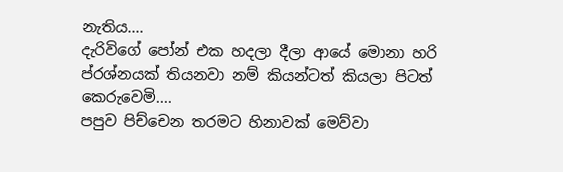නැතිය....
දැරිවිගේ පෝන් එක හදලා දීලා ආයේ මොනා හරි ප්රශ්නයක් තියනවා නම් කියන්ටත් කියලා පිටත් කෙරුවෙමි....
පපුව පිච්චෙන තරමට හිනාවක් මෙව්වා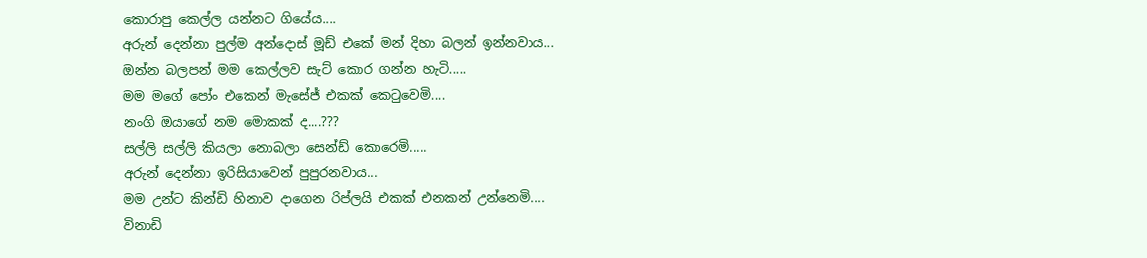කොරාපු කෙල්ල යන්නට ගියේය....
අරුන් දෙන්නා පුල්ම අන්දොස් මූඩ් එකේ මන් දිහා බලන් ඉන්නවාය...
ඔන්න බලපන් මම කෙල්ලව සැට් කොර ගන්න හැටි.....
මම මගේ පෝං එකෙන් මැසේජ් එකක් කෙටුවෙමි....
නංගි ඔයාගේ නම මොකක් ද....???
සල්ලි සල්ලි කියලා නොබලා සෙන්ඩ් කොරෙමි.....
අරුන් දෙන්නා ඉරිසියාවෙන් පුපුරනවාය...
මම උන්ට කින්ඩි හිනාව දාගෙන රිප්ලයි එකක් එනකන් උන්නෙමි....
විනාඩි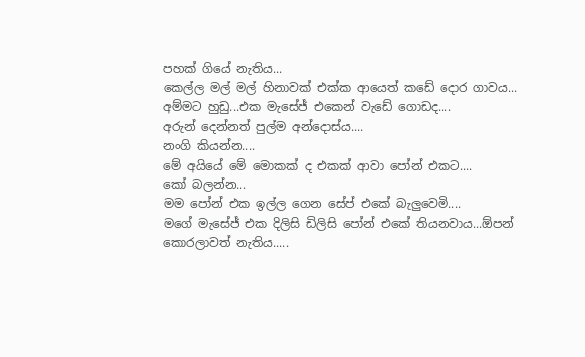පහක් ගියේ නැතිය...
කෙල්ල මල් මල් හිනාවක් එක්ක ආයෙත් කඩේ දොර ගාවය...
අම්මට හුඩු...එක මැසේජ් එකෙන් වැඩේ ගොඩද....
අරුන් දෙන්නත් පුල්ම අන්දොස්ය....
නංගි කියන්න....
මේ අයියේ මේ මොකක් ද එකක් ආවා පෝන් එකට....
කෝ බලන්න...
මම පෝන් එක ඉල්ල ගෙන සේප් එකේ බැලුවෙමි....
මගේ මැසේජ් එක දිලිසි ඩිලිසි පෝන් එකේ තියනවාය...ඕපන් කොරලාවත් නැතිය.....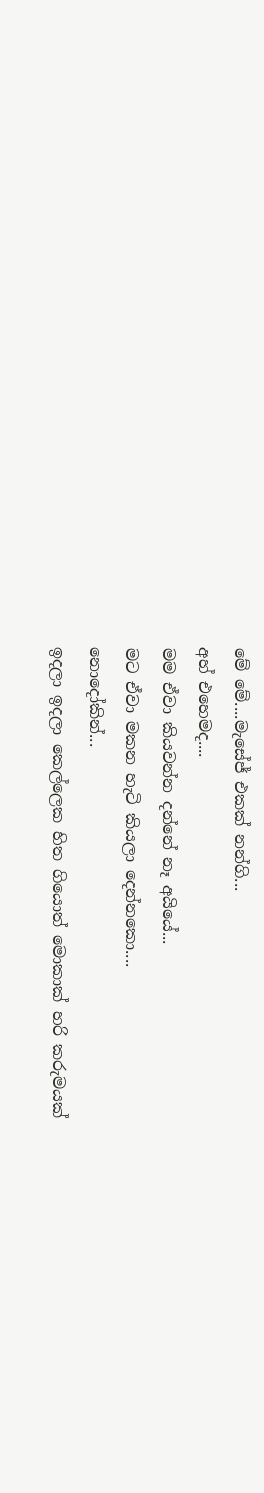මේ මේ....මැසේජ් එකක් නන්ගි...
අහ් එහෙමද....
මම ඒවා කියවන්න දන්නේ නෑ අයියේ...
මට ඒවා මකන හැටි කියලා දෙන්නකො....
නොදෝකින්...
ඉදලා ඉදලා කෙල්ලෙක හිත ගියොත් මොකාක් හරි කරුමයක්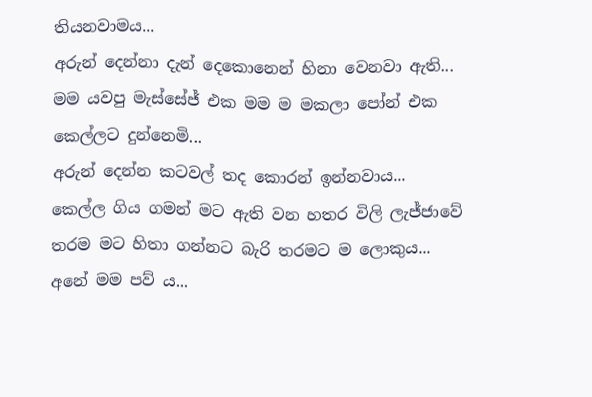තියනවාමය...
අරුන් දෙන්නා දැන් දෙකොනෙන් හිනා වෙනවා ඇති...
මම යවපු මැස්සේජ් එක මම ම මකලා පෝන් එක කෙල්ලට දුන්නෙමි...
අරුන් දෙන්න කටවල් තද කොරන් ඉන්නවාය...
කෙල්ල ගිය ගමන් මට ඇති වන හතර විලි ලැජ්ජාවේ තරම මට හිතා ගන්නට බැරි තරමට ම ලොකුය...
අනේ මම පව් ය...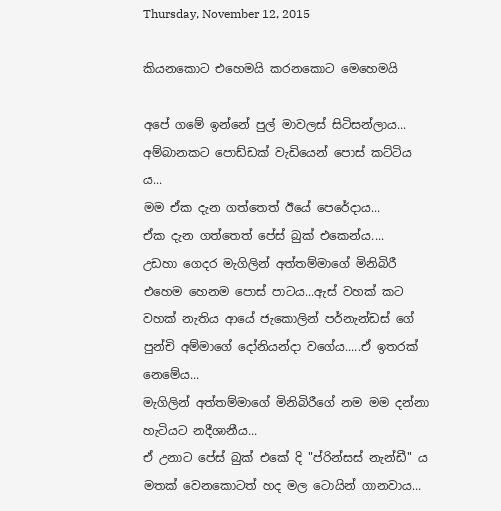Thursday, November 12, 2015

කියනකොට එහෙමයි කරනකොට මෙහෙමයි

අපේ ගමේ ඉන්නේ පුල් මාවලස් සිටිසන්ලාය...
අම්බානකට පොඩ්ඩක් වැඩියෙන් පොස් කට්ටිය ය...
මම ඒක දැන ගත්තෙත් ඊයේ පෙරේදාය...
ඒක දැන ගත්තෙත් පේස් බුක් එකෙන්ය....
උඩහා ගෙදර මැගිලින් අත්තම්මාගේ මිනිබිරී එහෙම හෙනම පොස් පාටය...ඇස් වහක් කට වහක් නැතිය ආයේ ජැකොලින් පර්නැන්ඩස් ගේ පුන්චි අම්මාගේ දෝනියන්දා වගේය.....ඒ ඉතරක් නෙමේය...
මැගිලින් අත්තම්මාගේ මිනිබිරීගේ නම මම දන්නා හැටියට නදීශානීය...
ඒ උනාට පේස් බුක් එකේ දි "ප්රින්සස් නැන්ඩී" ය
මතක් වෙනකොටත් හද මල ටොයින් ගානවාය...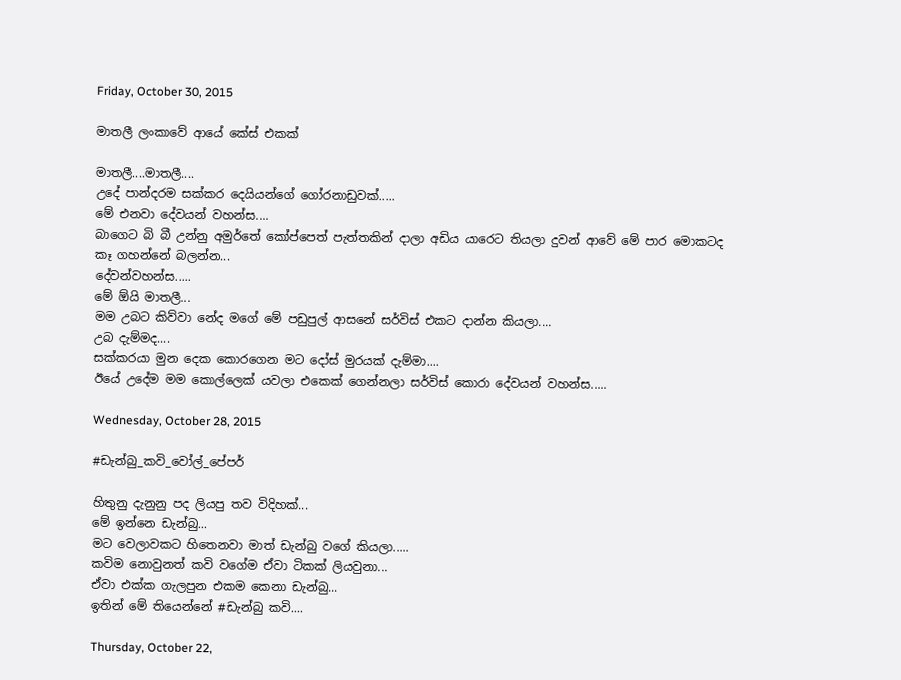Friday, October 30, 2015

මාතලී ලංකාවේ ආයේ කේස් එකක්

මාතලී....මාතලී....
උදේ පාන්දරම සක්කර දෙයියන්ගේ ගෝරනාඩුවක්.....
මේ එනවා දේවයන් වහන්ස....
බාගෙට බි බී උන්නු අමුර්තේ කෝප්පෙත් පැත්තකින් දාලා අඩිය යාරෙට තියලා දුවන් ආවේ මේ පාර මොකටද කෑ ගහන්නේ බලන්න...
දේවන්වහන්ස.....
මේ ඕයි මාතලී...
මම උබට කිව්වා නේද මගේ මේ පඩුපුල් ආසනේ සර්විස් එකට දාන්න කියලා....
උබ දැම්මද....
සක්කරයා මුන දෙක කොරගෙන මට දෝස් මුරයක් දැම්මා....
ඊයේ උදේම මම කොල්ලෙක් යවලා එකෙක් ගෙන්නලා සර්විස් කොරා දේවයන් වහන්ස.....

Wednesday, October 28, 2015

#ඩැන්බු_කවි_වෝල්_පේපර්

හිතුනු දැනුනු පද ලියපු තව විදිහක්...
මේ ඉන්නෙ ඩැන්බු...
මට වෙලාවකට හිතෙනවා මාත් ඩැන්බු වගේ කියලා.....
කවිම නොවුනත් කවි වගේම ඒවා ටිකක් ලියවුනා...
ඒවා එක්ක ගැලපුන එකම කෙනා ඩැන්බු...
ඉතින් මේ තියෙන්නේ #ඩැන්බු කවි....

Thursday, October 22,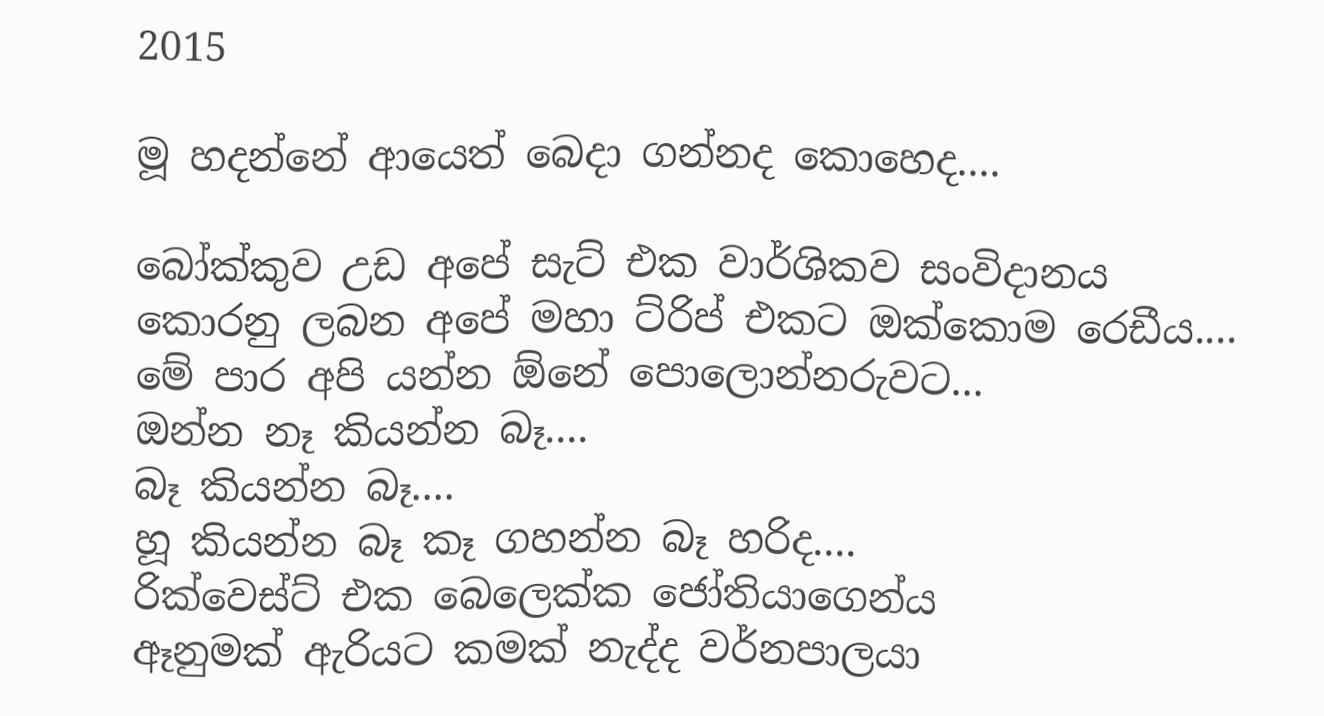2015

මූ හදන්නේ ආයෙත් බෙදා ගන්නද කොහෙද....

බෝක්කුව උඩ අපේ සැට් එක වාර්ශිකව සංවිදානය කොරනු ලබන අපේ මහා ට්රිප් එකට ඔක්කොම රෙඩීය....
මේ පාර අපි යන්න ඕනේ පොලොන්නරුවට...
ඔන්න නෑ කියන්න බෑ....
බෑ කියන්න බෑ....
හූ කියන්න බෑ කෑ ගහන්න බෑ හරිද....
රික්වෙස්ට් එක බෙලෙක්ක ජෝතියාගෙන්ය
ඈනුමක් ඇරියට කමක් නැද්ද වර්නපාලයා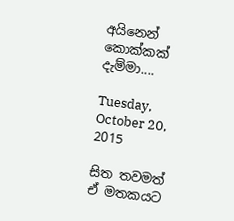අයිනෙන් කොක්කක් දැම්මා....

Tuesday, October 20, 2015

සිත තවමත් ඒ මතකයට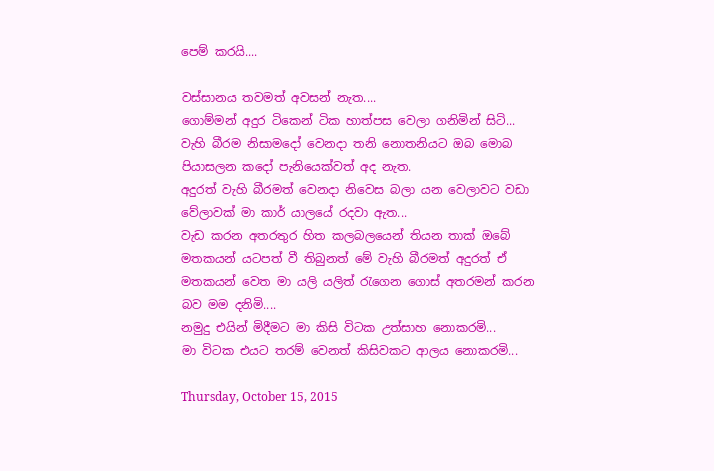පෙම් කරයි....

වස්සානය තවමත් අවසන් නැත....
ගොම්මන් අදුර ටිකෙන් ටික හාත්පස වෙලා ගනිමින් සිටි...
වැහි බීරම නිසාමදෝ වෙනදා තනි නොතනියට ඔබ මොබ පියාසලන කදෝ පැනියෙක්වත් අද නැත.
අදුරත් වැහි බීරමත් වෙනදා නිවෙස බලා යන වෙලාවට වඩා වේලාවක් මා කාර් ‍යාලයේ රදවා ඇත...
වැඩ කරන අතරතුර හිත කලබලයෙන් තියන තාක් ඔබේ මතකයන් යටපත් වී තිබුනත් මේ වැහි බීරමත් අදුරත් ඒ මතකයන් වෙත මා යලි යලිත් රැගෙන ගොස් අතරමන් කරන බව මම දනිමි....
නමුදු එයින් මිදීමට මා කිසි විටක උත්සාහ නොකරමි...
මා විටක එයට තරම් වෙනත් කිසිවකට ආලය නොකරමි...

Thursday, October 15, 2015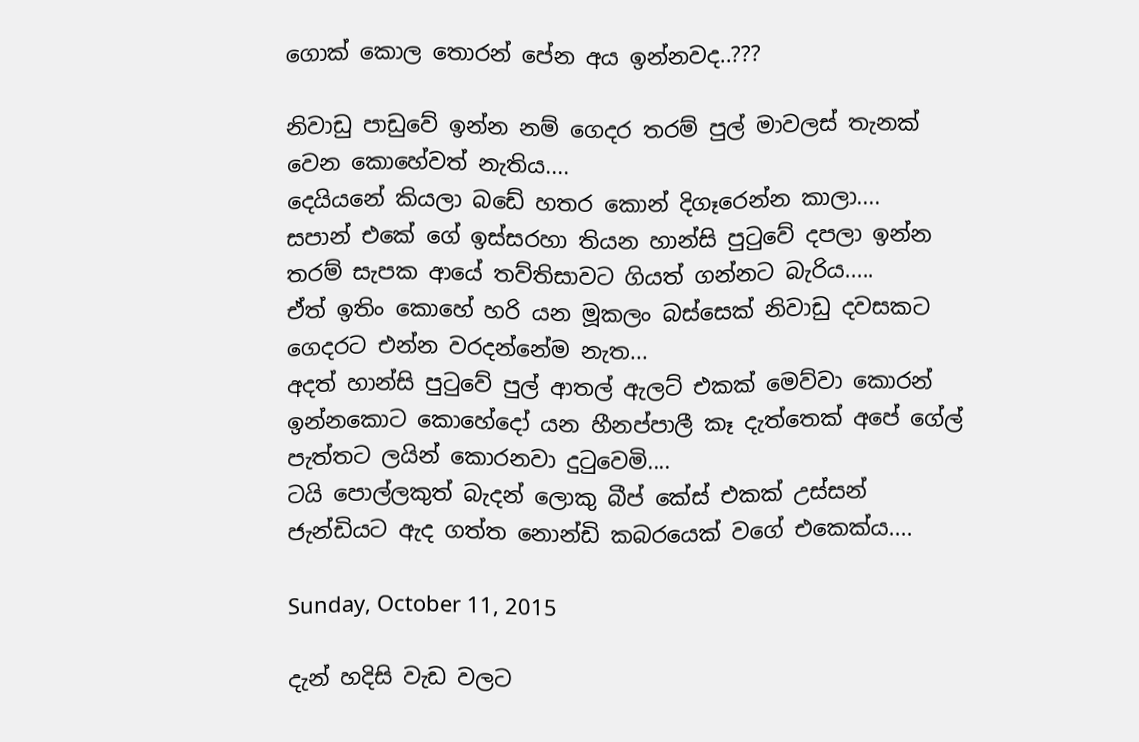ගොක් කොල තොරන් පේන අය ඉන්නවද..???

නිවාඩු පාඩුවේ ඉන්න නම් ගෙදර තරම් පුල් මාවලස් තැනක් වෙන කොහේවත් නැතිය....
දෙයියනේ කියලා බඩේ හතර කොන් දිගෑරෙන්න කාලා....
සපාන් එකේ ගේ ඉස්සරහා තියන හාන්සි පුටුවේ දපලා ඉන්න තරම් සැපක ආයේ තව්තිසාවට ගියත් ගන්නට බැරිය.....
ඒත් ඉතිං කොහේ හරි යන මූකලං බස්සෙක් නිවාඩු දවසකට ගෙදරට එන්න වරදන්නේම නැත...
අදත් හාන්සි පුටුවේ පුල් ආතල් ඇලට් එකක් මෙව්වා කොරන් ඉන්නකොට කොහේදෝ යන හීනප්පාලී කෑ දැත්තෙක් අපේ ගේල් පැත්තට ලයින් කොරනවා දුටුවෙමි....
ටයි පොල්ලකුත් බැදන් ලොකු බීප් කේස් එකක් උස්සන් ජැන්ඩියට ඇද ගත්ත නොන්ඩි කබරයෙක් වගේ එකෙක්ය....

Sunday, October 11, 2015

දැන් හදිසි වැඩ වලට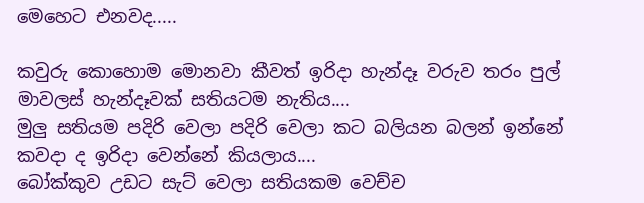මෙහෙට එනවද.....

කවුරු කොහොම මොනවා කීවත් ඉරිදා හැන්දෑ වරුව තරං පුල් මාවලස් හැන්දෑවක් සතියටම නැතිය....
මුලු සතියම පදිරි වෙලා පදිරි වෙලා කට බලියන බලන් ඉන්නේ කවදා ද ඉරිදා වෙන්නේ කියලාය....
බෝක්කුව උඩට සැට් වෙලා සතියකම වෙච්ච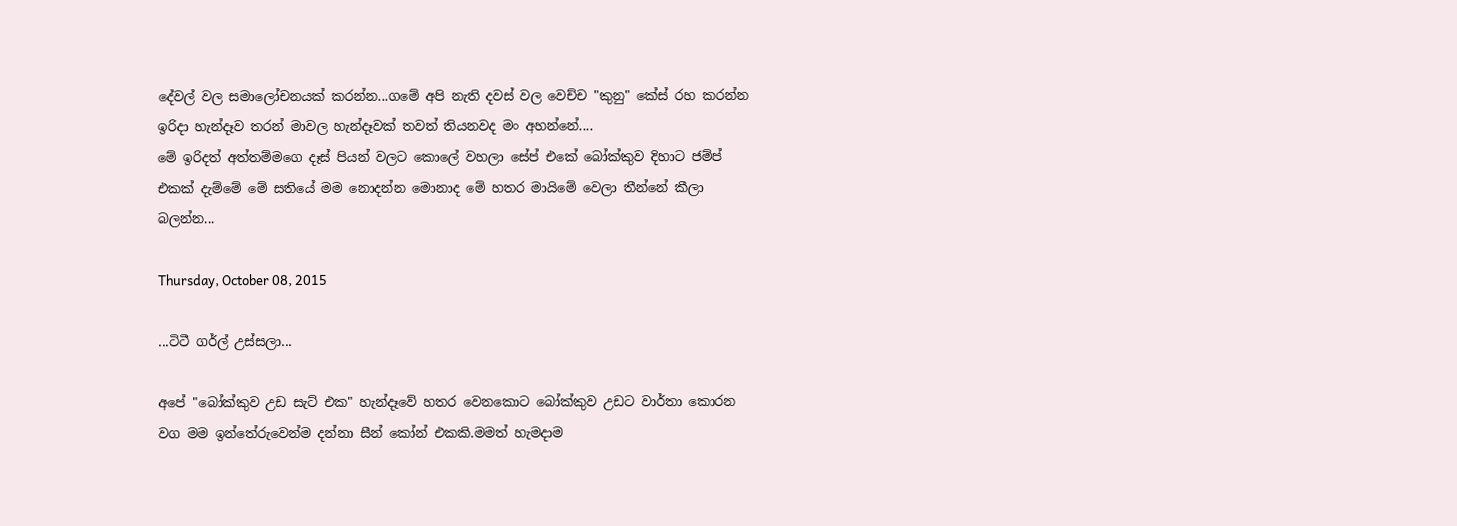දේවල් වල සමාලෝචනයක් කරන්න...ගමේ අපි නැති දවස් වල වෙච්ච "කුනු" කේස් රහ කරන්න ඉරිදා හැන්දෑව තරන් මාවල හැන්දෑවක් තවත් තියනවද මං අහන්නේ....
මේ ඉරිදත් අත්තම්මගෙ දෑස් පියන් වලට කොලේ වහලා සේප් එකේ බෝක්කුව දිහාට ජම්ප් එකක් දැම්මේ මේ සතියේ මම නොදන්න මොනාද මේ හතර මායිමේ වෙලා තීන්නේ කීලා බලන්න...

Thursday, October 08, 2015

...ටිටී ගර්ල් උස්සලා...

අපේ "බෝක්කුව උඩ සැට් එක" හැන්දෑවේ හතර වෙනකොට බෝක්කුව උඩට වාර්තා කොරන වග මම ඉන්තේරුවෙන්ම දන්නා සීන් කෝන් එකකි.මමත් හැමදාම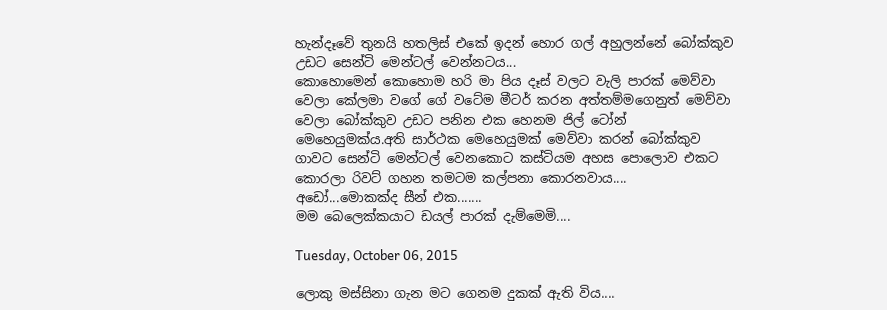හැන්දෑවේ තුනයි හතලිස් එකේ ඉදන් හොර ගල් අහුලන්නේ බෝක්කුව උඩට සෙන්ටි මෙන්ටල් වෙන්නටය...
කොහොමෙන් කොහොම හරි මා පිය දෑස් වලට වැලි පාරක් මෙව්වා වෙලා කේලමා වගේ ගේ වටේම මීටර් කරන අත්තම්මගෙනුත් මෙව්වා වෙලා බෝක්කුව උඩට පනින එක හෙනම ජිල් ටෝන් මෙහෙයුමක්ය.අති සාර්ථක මෙහෙයුමක් මෙව්වා කරන් බෝක්කුව ගාවට සෙන්ටි මෙන්ටල් වෙනකොට කස්ටියම අහස පොලොව එකට කොරලා රිවට් ගහන තමටම කල්පනා කොරනවාය....
අඩෝ...මොකක්ද සීන් එක.......
මම බෙලෙක්කයාට ඩයල් පාරක් දැම්මෙමි....

Tuesday, October 06, 2015

ලොකු මස්සිනා ගැන මට ගෙනම දුකක් ඇති විය....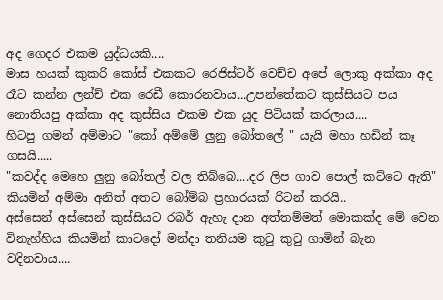අද ගෙදර එකම යුද්ධයකි....
මාස හයක් කුකරි කෝස් එකකට රෙජිස්ටර් වෙච්ච අපේ ලොකු අක්කා අද රෑට කන්න ලන්ච් එක රෙඩී කොරනවාය...උපන්තේකට කුස්සියට පය නොතියපු අක්කා අද කුස්සිය එකම එක යුද පිටියක් කරලාය....
හිටපු ගමන් අම්මාට "කෝ අම්මේ ලුනු බෝතලේ " යැයි මහා හඩින් කෑ ගසයි.....
"කවද්ද මෙහෙ ලුනු බෝතල් වල තිබ්බෙ....දර ලිප ගාව පොල් කට්ටෙ ඇති" කියමින් අම්මා අනිත් අතට බෝම්බ ප්‍රහාරයක් රිටන් කරයි..
අස්සෙන් අස්සෙන් කුස්සියට රබර් ඇහැ දාන අත්තම්මත් මොකක්ද මේ වෙන විනැහ්හිය කියමින් කාටදෝ මන්දා තනියම කුටු කුටු ගාමින් බැන වදිනවාය....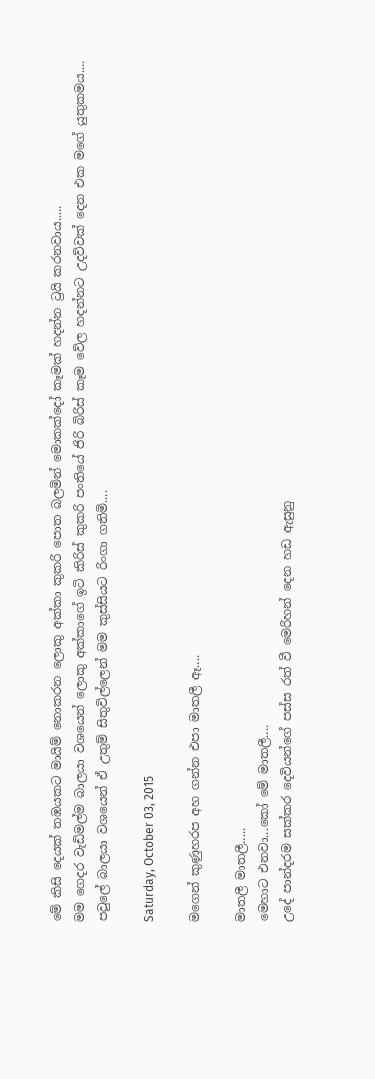මේ කිසි දෙයක් තඹයකට මායිම් නොකරන ලොකු අක්කා කුකරි පොත බලමින් මොකක්දෝ කෑමක් හදන්න ට්‍රයි කරනවාය.....
මම ගෙදර වැඩිමල්ම බාලයා වශයෙන් ලොකු අක්කාගේ ඉටි කිරිස් කුකරි පංතියේ ජිරි බිරිස් කෑම වේල හදන්නට උදව්වක් දෙන එක මගේ යුතුකමය....
පවුලේ බාලයා වශයෙන් ඒ උතුම් සිතුවිල්ලෙන් මම කුස්සියට රිංගා ගතිමි....

Saturday, October 03, 2015

මගෙන් කුණුහරප අහ ගන්න එපා මාතලී ඈ....

මාතලී මාතලී.....
මෙහාට එනවා...කෝ මේ මාතලී....
උදේ පාන්දරම සක්කර දෙවියන්ගේ පස්ස රත් වී මෙරිහන් දෙන හඩ ඇසුනු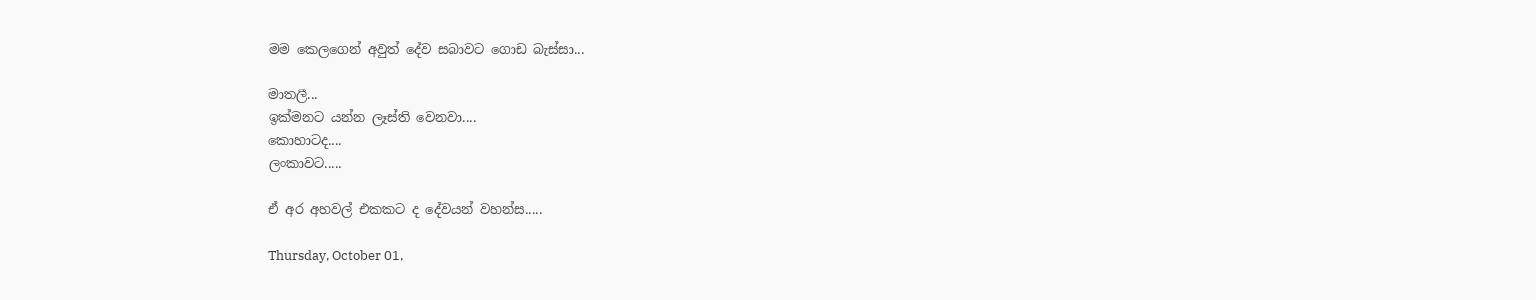මම කෙලගෙන් අවුත් දේව සබාවට ගොඩ බැස්සා...

මාතලී...
ඉක්මනට යන්න ලෑස්ති වෙනවා....
කොහාටද....
ලංකාවට.....

ඒ අර අහවල් එකකට ද දේවයන් වහන්ස.....

Thursday, October 01,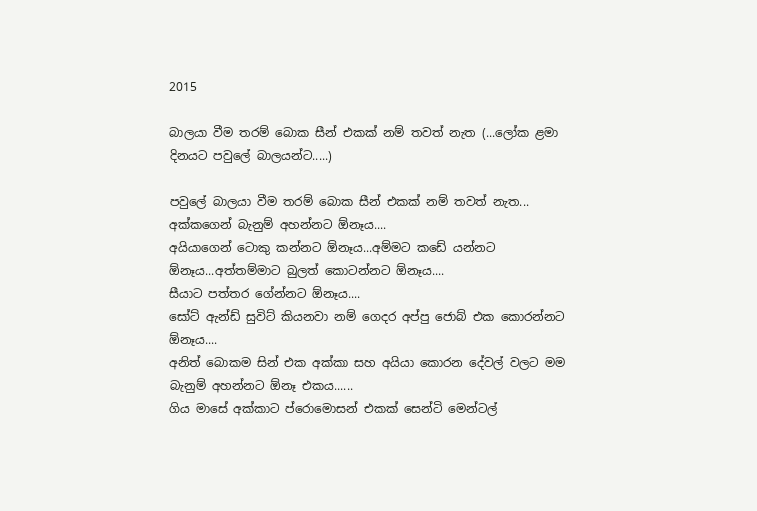2015

බාලයා වීම තරම් බොක සීන් එකක් නම් තවත් නැත (...ලෝක ළමා දිනයට පවුලේ බාලයන්ට.....)

පවුලේ බාලයා වීම තරම් බොක සීන් එකක් නම් තවත් නැත...
අක්කගෙන් බැනුම් අහන්නට ඕනෑය....
අයියාගෙන් ටොකු කන්නට ඕනෑය...අම්මට කඩේ යන්නට ඕනෑය...අත්තම්මාට බුලත් කොටන්නට ඕනෑය....
සීයාට පත්තර ගේන්නට ඕනෑය....
සෝට් ඇන්ඩ් සුවිට් කියනවා නම් ගෙදර අප්පු ජොබ් එක කොරන්නට ඕනෑය....
අනිත් බොකම සින් එක අක්කා සහ අයියා කොරන දේවල් වලට මම බැනුම් අහන්නට ඕනෑ එකය......
ගිය මාසේ අක්කාට ප්රොමොසන් එකක් සෙන්ටි මෙන්ටල්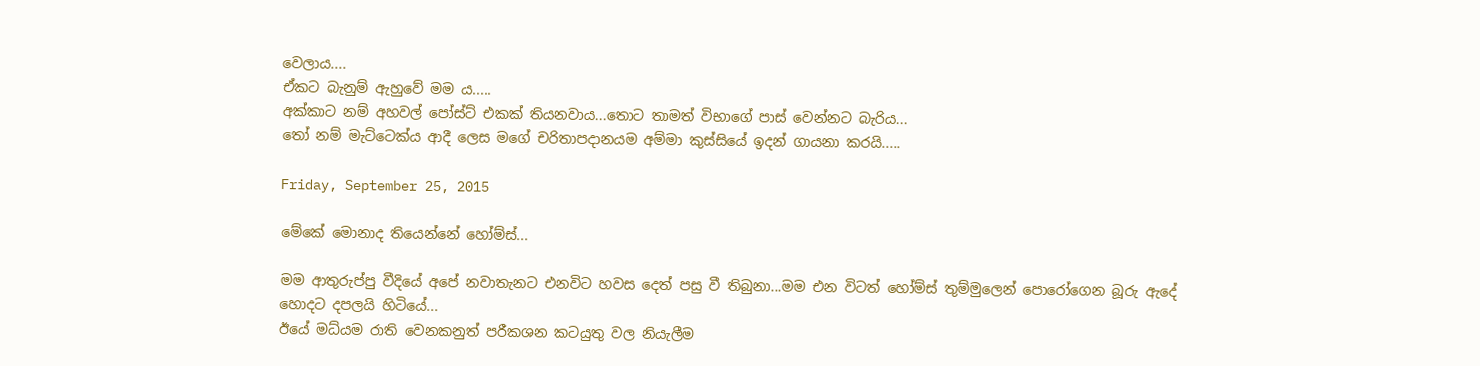වෙලාය....
ඒකට බැනුම් ඇහුවේ මම ය.....
අක්කාට නම් අහවල් පෝස්ට් එකක් තියනවාය...තොට තාමත් විභාගේ පාස් වෙන්නට බැරිය...
තෝ නම් මැට්ටෙක්ය ආදී ලෙස මගේ චරිතාපදානයම අම්මා කුස්සියේ ඉදන් ගායනා කරයි.....

Friday, September 25, 2015

මේකේ මොනාද තියෙන්නේ හෝම්ස්...

මම ආතුරුප්පු වීදියේ අපේ නවාතැනට එනවිට හවස දෙත් පසු වී තිබුනා...මම එන විටත් හෝම්ස් තුම්මුලෙන් පොරෝගෙන බූරු ඇදේ හොදට දපලයි හිටියේ...
ඊයේ මධ්යම රාති වෙනකනුත් පරීකශන කටයුතු වල නියැලීම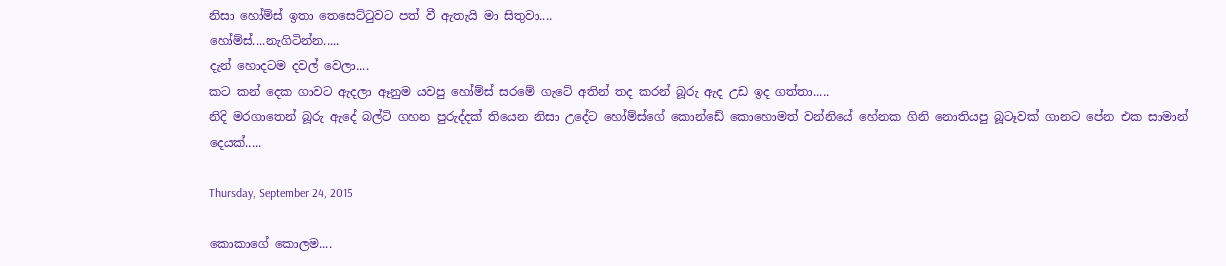නිසා හෝම්ස් ඉතා තෙසෙට්ටුවට පත් වී ඇතැයි මා සිතුවා....
හෝම්ස්....නැගිටින්න.....
දැන් හොදටම දවල් වෙලා....
කට කන් දෙක ගාවට ඇදලා ඈනුම යවපු හෝම්ස් සරමේ ගැටේ අතින් තද කරන් බූරු ඇද උඩ ඉද ගත්තා.....
නිදි මරගාතෙන් බූරු ඇදේ බල්ටි ගහන පුරුද්දක් තියෙන නිසා උදේට හෝම්ස්ගේ කොන්ඩේ කොහොමත් වන්නියේ හේනක ගිනි නොතියපු බූටෑවක් ගානට පේන එක සාමාන් දෙයක්.....

Thursday, September 24, 2015

කොකාගේ කොලම....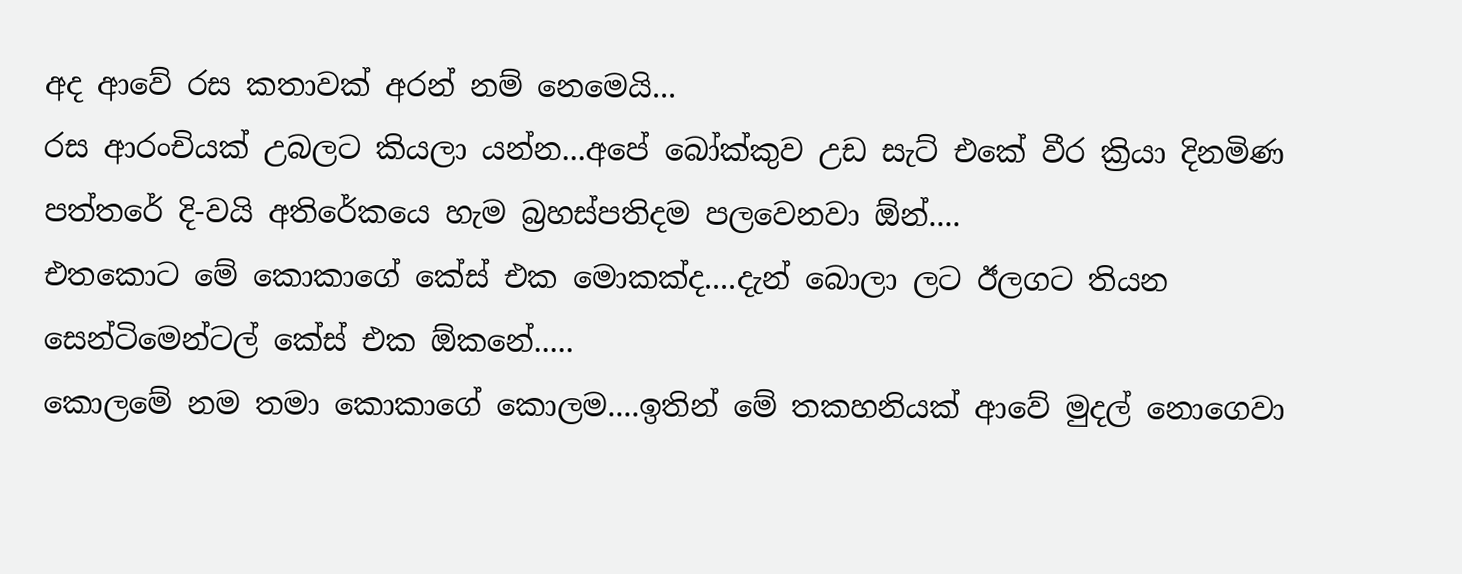අද ආවේ රස කතාවක් අරන් නම් නෙමෙයි...
රස ආරංචියක් උබලට කියලා යන්න...අපේ බෝක්කුව උඩ සැට් එකේ වීර ක්‍රියා දිනමිණ පත්තරේ දි-වයි අතිරේකයෙ හැම බ්‍රහස්පතිදම පලවෙනවා ඕන්....
එතකොට මේ කොකාගේ කේස් එක මොකක්ද....දැන් බොලා ලට ඊලගට තියන සෙන්ටිමෙන්ටල් කේස් එක ඕකනේ.....
කොලමේ නම තමා කොකාගේ කොලම....ඉතින් මේ තකහනියක් ආවේ මුදල් නොගෙවා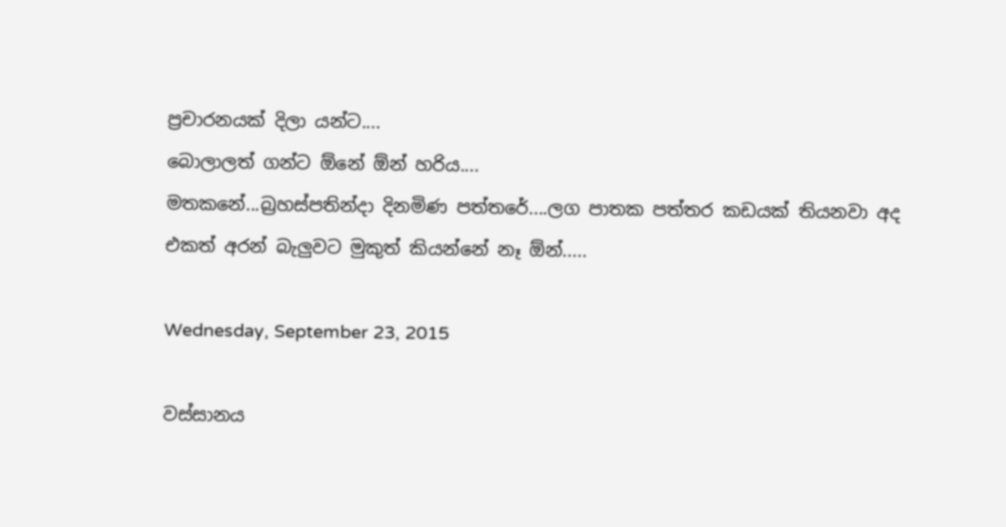ප්‍රචාරනයක් දිලා යන්ට....
බොලාලත් ගන්ට ඕනේ ඕන් හරිය....
මතකනේ...බ්‍රහස්පතින්දා දිනමිණ පත්තරේ....ලග පාතක පත්තර කඩයක් තියනවා අද එකත් අරන් බැලුවට මුකුත් කියන්නේ නෑ ඕන්.....

Wednesday, September 23, 2015

වස්සානය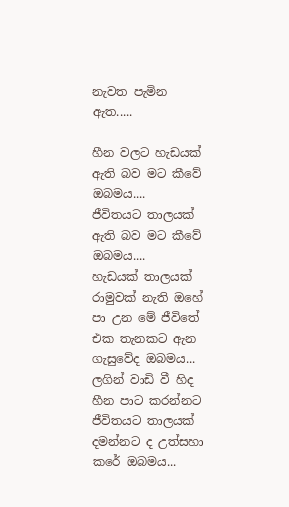නැවත පැමින ඇත.....

හීන වලට හැඩයක් ඇති බව මට කීවේ ඔබමය....
ජීවිතයට තාලයක් ඇති බව මට කීවේ ඔබමය....
හැඩයක් තාලයක් රාමුවක් නැති ඔහේ පා උන මේ ජීවිතේ එක තැනකට ඇන ගැසුවේද ඔබමය...
ලගින් වාඩි වී හිද හීන පාට කරන්නට ජීවිතයට තාලයක් දමන්නට ද උත්සහා කරේ ඔබමය...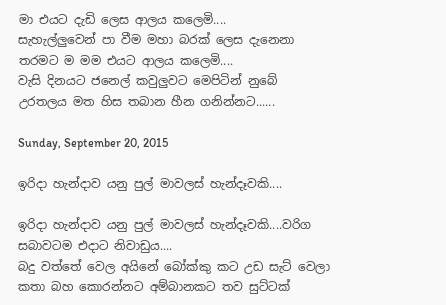මා එයට දැඩි ලෙස ආලය කලෙමි....
සැහැල්ලුවෙන් පා වීම මහා බරක් ලෙස දැනෙනා තරමට ම මම එයට ආලය කලෙමි....
වැසි දිනයට ජනෙල් කවුලුවට මෙපිටින් නුබේ උරතලය මත හිස තබාන හීන ගනින්නට......

Sunday, September 20, 2015

ඉරිදා හැන්දාව යනු පුල් මාවලස් හැන්දෑවකි....

ඉරිදා හැන්දාව යනු පුල් මාවලස් හැන්දෑවකි....වරිග සබාවටම එදාට නිවාඩුය....
බදු වත්තේ වෙල අයිනේ බෝක්කු කට උඩ සැට් වෙලා කතා බහ කොරන්නට අම්බානකට තව සුට්ටක්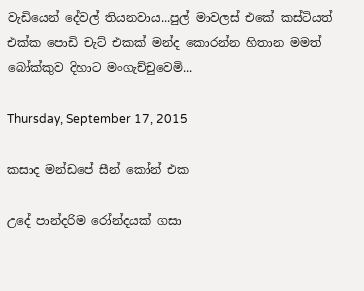වැඩියෙන් දේවල් තියනවාය...පුල් මාවලස් එකේ කස්ටියත් එක්ක පොඩි චැට් එකක් මන්ද කොරන්න හිතාන මමත් බෝක්කුව දිහාට මංගැච්චුවෙමි...

Thursday, September 17, 2015

කසාද මන්ඩපේ සීන් කෝන් එක

උදේ පාන්දරිම රෝන්දයක් ගසා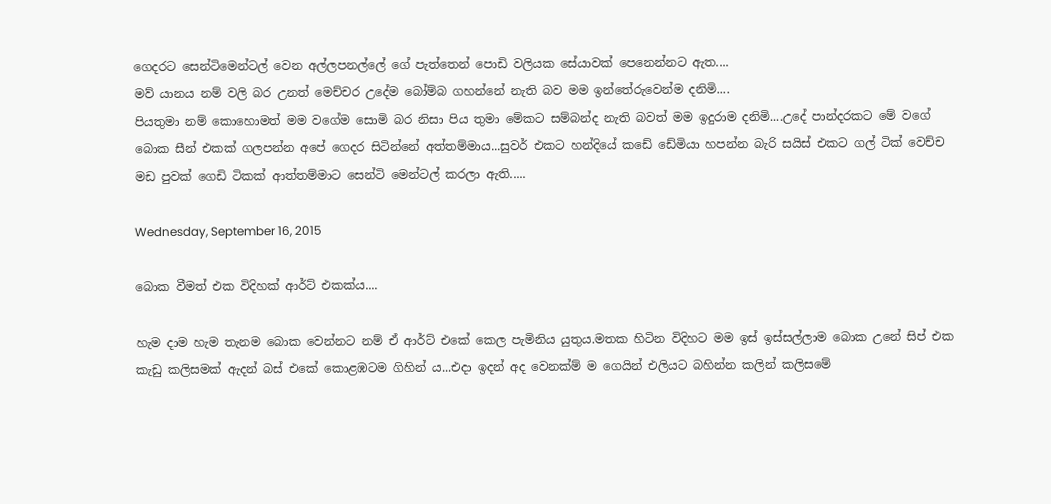ගෙදරට සෙන්ටිමෙන්ටල් වෙන අල්ලපනල්ලේ ගේ පැත්තෙන් පොඩි වලියක සේයාවක් පෙනෙන්නට ඇත....
මව් යානය නම් වලි බර උනත් මෙච්චර උදේම බෝම්බ ගහන්නේ නැති බව මම ඉන්තේරුවෙන්ම දනිමි....
පියතුමා නම් කොහොමත් මම වගේම සොමි බර නිසා පිය තුමා මේකට සම්බන්ද නැති බවත් මම ඉදුරාම දනිමි....උදේ පාන්දරකට මේ වගේ බොක සීන් එකක් ගලපන්න අපේ ගෙදර සිටින්නේ අත්තම්මාය...සුවර් එකට හන්දියේ කඩේ ඩේමියා හපන්න බැරි සයිස් එකට ගල් ටික් වෙච්ච මඩ පුවක් ගෙඩි ටිකක් ආත්තම්මාට සෙන්ටි මෙන්ටල් කරලා ඇති.....

Wednesday, September 16, 2015

බොක වීමත් එක විදිහක් ආර්ට් එකක්ය....

හැම දාම හැම තැනම බොක වෙන්නට නම් ඒ ආර්ට් එකේ කෙල පැමිනිය යුතුය.මතක හිටින විදිහට මම ඉස් ඉස්සල්ලාම බොක උනේ සිප් එක කැඩු කලිසමක් ඇදන් බස් එකේ කොළඹටම ගිහින් ය...එදා ඉදන් අද වෙනක්ම් ම ගෙයින් එලියට බහින්න කලින් කලිසමේ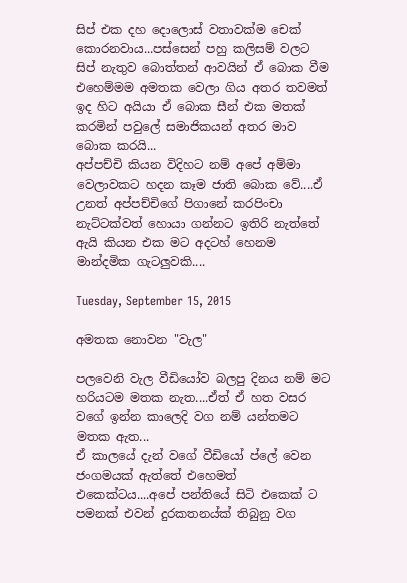සිප් එක දහ දොලොස් වතාවක්ම චෙක් කොරනවාය...පස්සෙන් පහු කලිසම් වලට සිප් නැතුව බොත්තන් ආවයින් ඒ බොක වීම එහෙම්මම අමතක වෙලා ගිය අතර තවමත් ඉද හිට අයියා ඒ බොක සීන් එක මතක් කරමින් පවුලේ සමාජිකයන් අතර මාව බොක කරයි...
අප්පච්චි කියන විදිහට නම් අපේ අම්මා වෙලාවකට හදන කෑම ජාති බොක වේ....ඒ උනත් අප්පච්චිගේ පිගානේ කරපිංචා නැට්ටක්වත් හොයා ගන්නට ඉතිරි නැත්තේ ඇයි කියන එක මට අදටහ් හෙනම මාන්දමික ගැටලුවකි....

Tuesday, September 15, 2015

අමතක නොවන "වැල"

පලවෙනි වැල වීඩියෝව බලපු දිනය නම් මට හරියටම මතක නැත....ඒත් ඒ හත වසර වගේ ඉන්න කාලෙදි වග නම් යන්තමට මතක ඇත...
ඒ කාලයේ දැන් වගේ වීඩියෝ ප්ලේ වෙන ජංගමයක් ඇත්තේ එහෙමත් එකෙක්ටය....අපේ පන්තියේ සිටි එකෙක් ට පමනක් එවන් දුරකතනය්ක් තිබුනු වග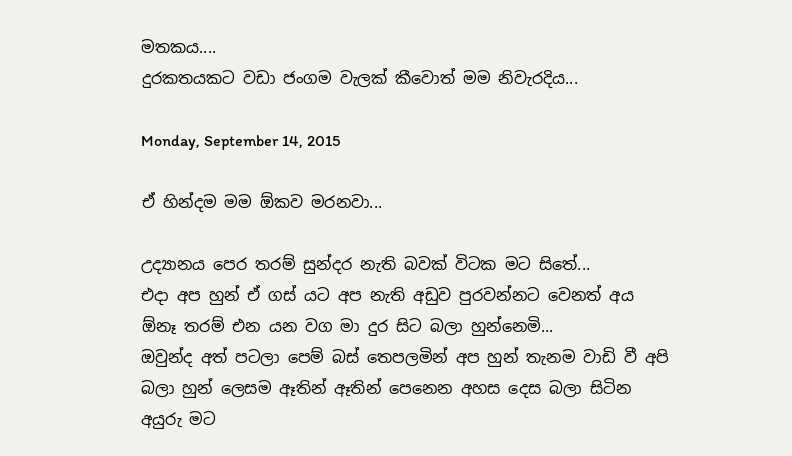මතකය....
දුරකතයකට වඩා ජංගම වැලක් කීවොත් මම නිවැරදිය...

Monday, September 14, 2015

ඒ හින්දම මම ඕකව මරනවා...

උද්‍යානය පෙර තරම් සුන්දර නැති බවක් විටක මට සිතේ...
එදා අප හුන් ඒ ගස් යට අප නැති අඩුව පුරවන්නට වෙනත් අය ඕනෑ තරම් එන යන වග මා දුර සිට බලා හුන්නෙමි...
ඔවුන්ද අත් පටලා පෙම් බස් තෙපලමින් අප හුන් තැනම වාඩි වී අපි බලා හුන් ලෙසම ඈතින් ඈතින් පෙනෙන අහස දෙස බලා සිටින අයුරු මට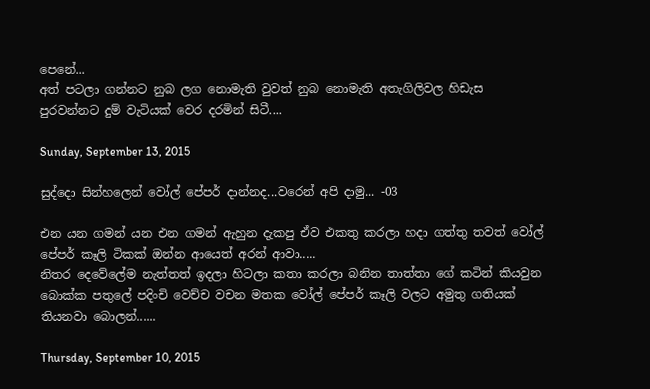පෙනේ...
අත් පටලා ගන්නට නුබ ලග නොමැති වුවත් නුබ නොමැති අතැගිලිවල හිඩැස පුරවන්නට දුම් වැටියක් වෙර දරමින් සිටී....

Sunday, September 13, 2015

සුද්දො සින්හලෙන් වෝල් පේපර් දාන්නද...වරෙන් අපි දාමු... -03

එන යන ගමන් යන එන ගමන් ඇහුන දැකපු ඒව එකතු කරලා හදා ගත්තු තවත් වෝල් පේපර් කෑලි ටිකක් ඔන්න ආයෙත් අරන් ආවා.....
නිතර දෙවේලේම නැත්තත් ඉදලා හිටලා කතා කරලා බනින තාත්තා ගේ කටින් කියවුන බොක්ක පතුලේ පදිංචි වෙච්ච වචන මතක වෝල් පේපර් කෑලි වලට අමුතු ගතියක් තියනවා බොලන්......

Thursday, September 10, 2015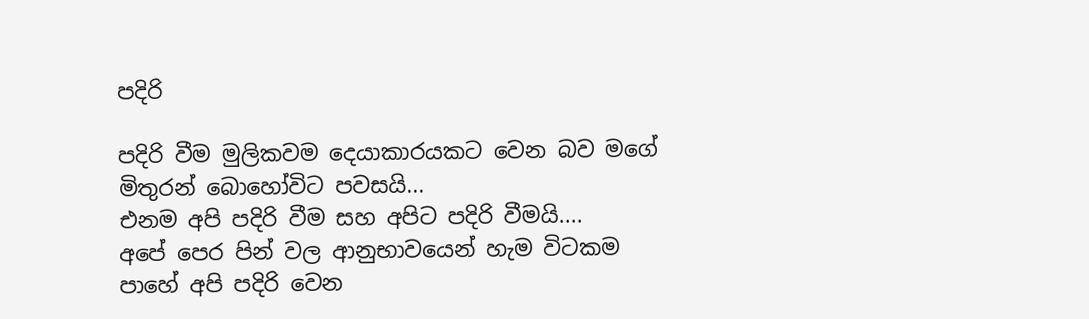පදිරි

පදිරි වීම මුලිකවම දෙයාකාරයකට වෙන බව මගේ මිතුරන් බොහෝවිට පවසයි...
එනම අපි පදිරි වීම සහ අපිට පදිරි වීමයි....
අපේ පෙර පින් වල ආනුභාවයෙන් හැම විටකම පාහේ අපි පදිරි වෙන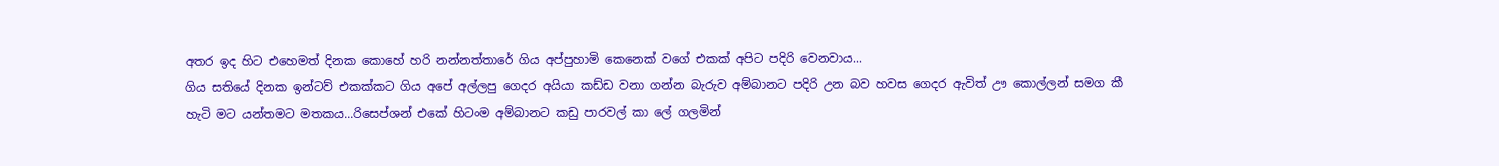අතර ඉද හිට එහෙමත් දිනක කොහේ හරි නන්නත්තාරේ ගිය අප්පුහාමි කෙනෙක් වගේ එකක් අපිට පදිරි වෙනවාය...
ගිය සතියේ දිනක ඉන්ටව් එකක්කට ගිය අපේ අල්ලපු ගෙදර අයියා කඩ්ඩ වනා ගන්න බැරුව අම්බානට පදිරි උන බව හවස ගෙදර ඇවිත් ඌ කොල්ලන් සමග කී හැටි මට යන්තමට මතකය...රිසෙප්ශන් එකේ හිටංම අම්බානට කඩු පාරවල් කා ලේ ගලමින්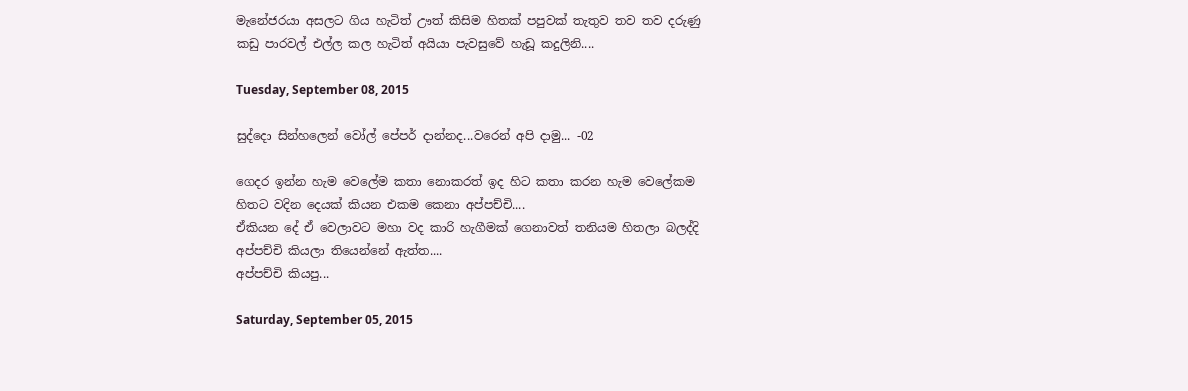මැනේජරයා අසලට ගිය හැටිත් ඌත් කිසිම හිතක් පපුවක් තැතුව තව තව දරුණු කඩු පාරවල් එල්ල කල හැටිත් අයියා පැවසුවේ හැඩූ කදුලිනි....

Tuesday, September 08, 2015

සුද්දො සින්හලෙන් වෝල් පේපර් දාන්නද...වරෙන් අපි දාමු... -02

ගෙදර ඉන්න හැම වෙලේම කතා නොකරත් ඉද හිට කතා කරන හැම වෙලේකම හිතට වදින දෙයක් කියන එකම කෙනා අප්පච්චි....
ඒකියන දේ ඒ වෙලාවට මහා වද කාරි හැගීමක් ගෙනාවත් තනියම හිතලා බලද්දි අප්පච්චි කියලා තියෙන්නේ ඇත්ත....
අප්පච්චි කියපු...

Saturday, September 05, 2015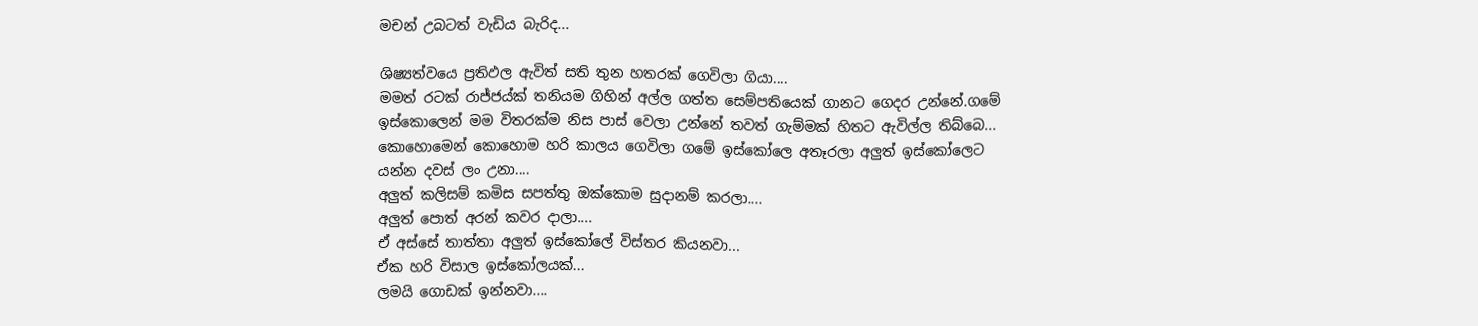මචන් උබටත් වැඩිය බැරිද...

ශිෂ්‍යත්වයෙ ප්‍රතිඵල ඇවිත් සති තුන හතරක් ගෙවිලා ගියා....
මමත් රටක් රාජ්ජය්ක් තනියම ගිහින් අල්ල ගත්ත සෙම්පතියෙක් ගානට ගෙදර උන්නේ.ගමේ ඉස්කොලෙන් මම විතරක්ම නිස පාස් වෙලා උන්නේ තවත් ගැම්මක් හිතට ඇවිල්ල තිබ්බෙ...
කොහොමෙන් කොහොම හරි කාලය ගෙවිලා ගමේ ඉස්කෝලෙ අතෑරලා අලුත් ඉස්කෝලෙට යන්න දවස් ලං උනා....
අලුත් කලිසම් කමිස සපත්තු ඔක්කොම සුදානම් කරලා....
අලුත් පොත් අරන් කවර දාලා....
ඒ අස්සේ තාත්තා අලුත් ඉස්කෝලේ විස්තර කියනවා...
ඒක හරි විසාල ඉස්කෝලයක්...
ලමයි ගොඩක් ඉන්නවා....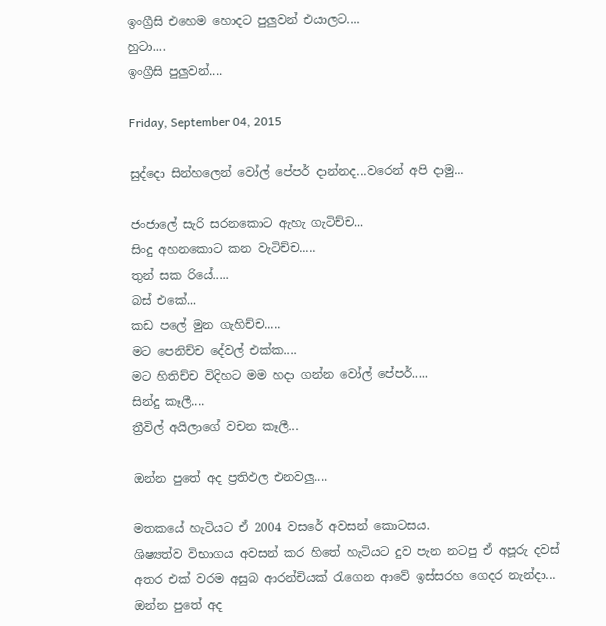ඉංග්‍රීසි එහෙම හොදට පුලුවන් එයාලට....
හුටා....
ඉංග්‍රීසි පුලුවන්....

Friday, September 04, 2015

සුද්දො සින්හලෙන් වෝල් පේපර් දාන්නද...වරෙන් අපි දාමු...

ජංජාලේ සැරි සරනකොට ඇහැ ගැටිච්ච...
සිංදු අහනකොට කන වැටිච්ච.....
තුන් සක රියේ.....
බස් එකේ...
කඩ පලේ මුන ගැහිච්ච.....
මට පෙනිච්ච දේවල් එක්ක....
මට හිතිච්ච විදිහට මම හදා ගන්න වෝල් පේපර්.....
සින්දු කෑලී....
ත්‍රීවිල් අයිලාගේ වචන කෑලී...

ඔන්න පුතේ අද ප්‍රතිඵල එනවලු....

මතකයේ හැටියට ඒ 2004 වසරේ අවසන් කොටසය.
ශිෂ්‍යත්ව විභාගය අවසන් කර හිතේ හැටියට දුව පැන නටපු ඒ අපූරු දවස් අතර එක් වරම අසුබ ආරන්චියක් රැගෙන ආවේ ඉස්සරහ ගෙදර නැන්දා...
ඔන්න පුතේ අද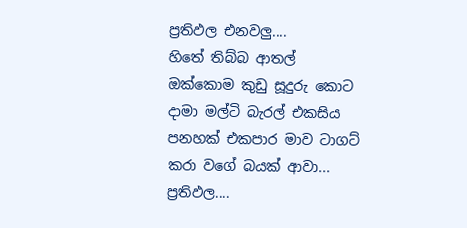ප්‍රතිඵල එනවලු....
හිතේ තිබ්බ ආතල් ඔක්කොම කුඩු සූදුරු කොට දාමා මල්ටි බැරල් එකසිය පනහක් එකපාර මාව ටාගට් කරා වගේ බයක් ආවා...
ප්‍රතිඵල....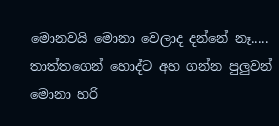මොනවයි මොනා වෙලාද දන්නේ නෑ.....
තාත්තගෙන් හොද්ට අහ ගන්න පුලුවන් මොනා හරි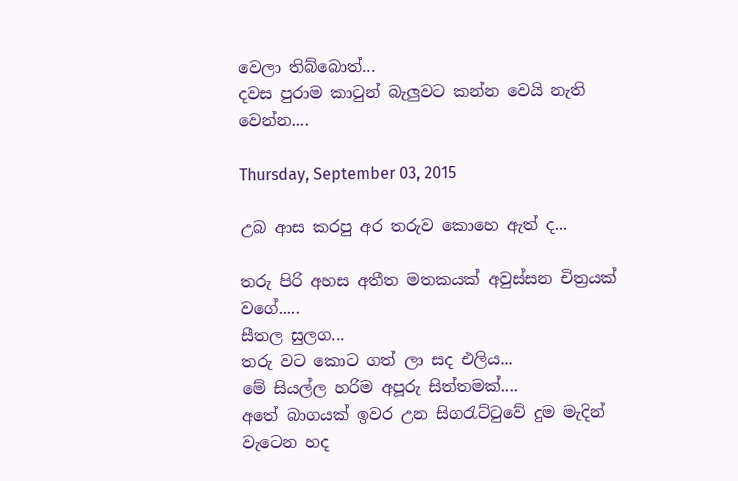වෙලා තිබ්බොත්...
දවස පුරාම කාටුන් බැලුවට කන්න වෙයි නැති වෙන්න....

Thursday, September 03, 2015

උබ ආස කරපු අර තරුව කොහෙ ඇත් ද...

තරු පිරි අහස අතීත මතකයක් අවුස්සන චිත්‍රයක් වගේ.....
සීතල සුලග...
තරු වට කොට ගත් ලා සද එලිය...
මේ සියල්ල හරිම අපූරු සිත්තමක්....
අතේ බාගයක් ඉවර උන සිගරැට්ටුවේ දුම මැදින් වැටෙන හද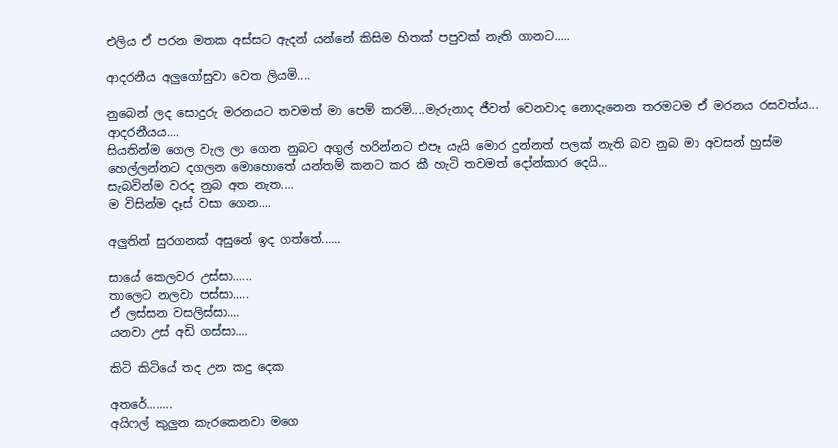එලිය ඒ පරන මතක අස්සට ඇදන් යන්නේ කිසිම හිතක් පපුවක් නැති ගානට.....

ආදරනීය අලුගෝසුවා වෙත ලියමි....

නුබෙන් ලද සොදුරු මරනයට තවමත් මා පෙම් කරමි....මැරුනාද ජීවත් වෙනවාද නොදැනෙන තරමටම ඒ මරනය රසවත්ය...
ආදරනීයය....
සියතින්ම ගෙල වැල ලා ගෙන නුබට අගුල් හරින්නට එපෑ යැයි මොර දුන්නත් පලක් නැති බව නුබ මා අවසන් හුස්ම හෙල්ලන්නට දගලන මොහොතේ යන්තම් කනට කර කී හැටි තවමත් දෝන්කාර දෙයි...
සැබවින්ම වරද නුබ අත නැත....
ම විසින්ම දෑස් වසා ගෙන....

අලුතින් සුරගනක් අසුනේ ඉද ගත්තේ......

සායේ කෙලවර උස්සා......
තාලෙට නලවා පස්සා.....
ඒ ලස්සන වසලිස්සා....
යනවා උස් අඩි ගස්සා....

කිටි කිටියේ තද උන කදු දෙක

අතරේ........
අයිෆල් කුලුන කැරකෙනවා මගෙ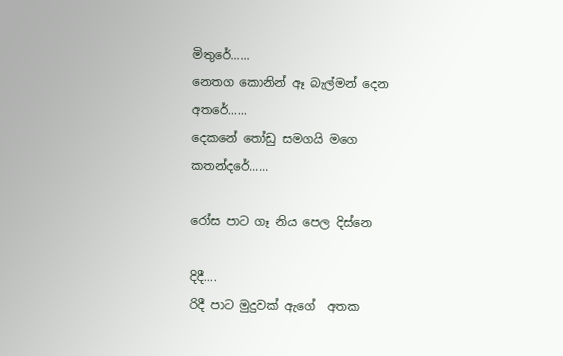මිතුරේ......
නෙතග කොනින් ඈ බැල්මන් දෙන
අතරේ......
දෙකනේ තෝඩු සමගයි මගෙ
කතන්දරේ......

රෝස පාට ගෑ නිය පෙල දිස්නෙ

දිදී....
රිදී පාට මුදුවක් ඇගේ  අතක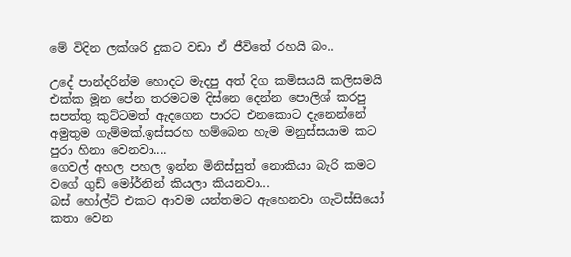මේ විදින ලක්ශරි දුකට වඩා ඒ ජීවිතේ රහයි බං..

උදේ පාන්දරින්ම හොදට මැදපු අත් දිග කමිසයයි කලිසමයි එක්ක මූන පේන තරමටම දිස්නෙ දෙන්න පොලිශ් කරපු සපත්තු කුට්ටමත් ඇදගෙන පාරට එනකොට දැනෙන්නේ අමුතුම ගැම්මක්.ඉස්සරහ හම්බෙන හැම මනුස්සයාම කට පුරා හිනා වෙනවා....
ගෙවල් අහල පහල ඉන්න මිනිස්සුත් නොකියා බැරි කමට වගේ ගුඩ් මෝර්නින් කියලා කියනවා...
බස් හෝල්ට් එකට ආවම යන්තමට ඇහෙනවා ගැටිස්සියෝ කතා වෙන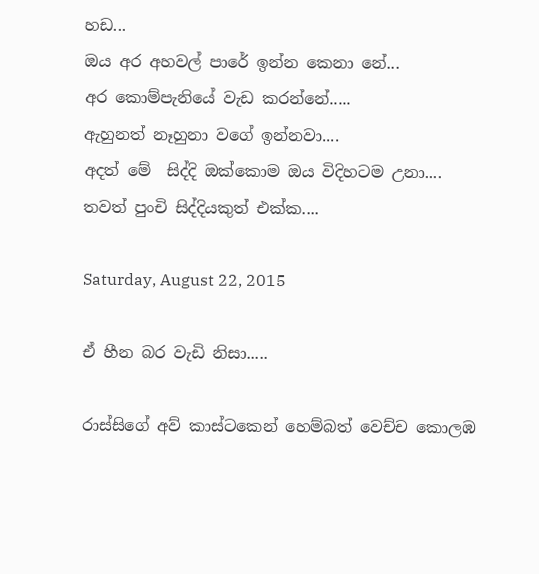හඩ...
ඔය අර අහවල් පාරේ ඉන්න කෙනා නේ...
අර කොම්පැනියේ වැඩ කරන්නේ.....
ඇහුනත් නෑහුනා වගේ ඉන්නවා....
අදත් මේ  සිද්දි ඔක්කොම ඔය විදිහටම උනා....
තවත් පුංචි සිද්දියකුත් එක්ක....

Saturday, August 22, 2015

ඒ හීන බර වැඩි නිසා.....

රාස්සිගේ අව් කාස්ටකෙන් හෙම්බත් වෙච්ච කොලඹ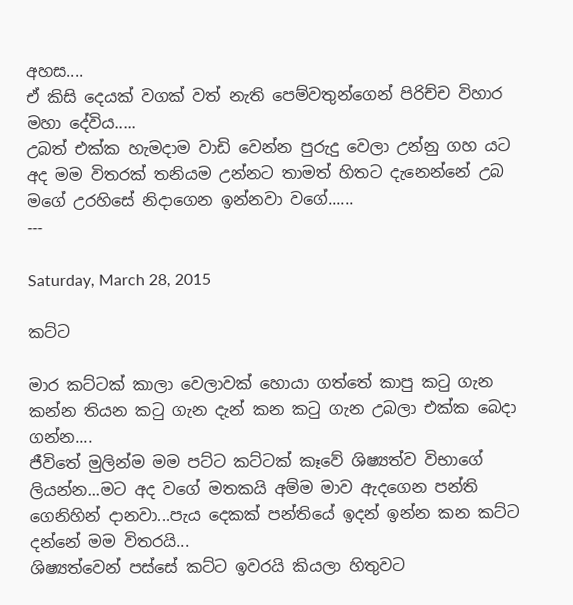අහස....
ඒ කිසි දෙයක් වගක් වත් නැති පෙම්වතුන්ගෙන් පිරිච්ච විහාර මහා දේවිය.....
උබත් එක්ක හැමදාම වාඩි වෙන්න පුරුදු වෙලා උන්නු ගහ යට අද මම විතරක් තනියම උන්නට තාමත් හිතට දැනෙන්නේ උබ මගේ උරහිසේ නිදාගෙන ඉන්නවා වගේ......
---

Saturday, March 28, 2015

කට්ට

මාර කට්ටක් කාලා වෙලාවක් හොයා ගත්තේ කාපු කටු ගැන කන්න තියන කටු ගැන දැන් කන කටු ගැන උබලා එක්ක බෙදා ගන්න....
ජීවිතේ මුලින්ම මම පට්ට කට්ටක් කෑවේ ශිෂ්‍යත්ව විභාගේ ලියන්න...මට අද වගේ මතකයි අම්ම මාව ඇදගෙන පන්ති ගෙනිහින් දානවා...පැය දෙකක් පන්තියේ ඉදන් ඉන්න කන කට්ට දන්නේ මම විතරයි...
ශිෂ්‍යත්වෙන් පස්සේ කට්ට ඉවරයි කියලා හිතුවට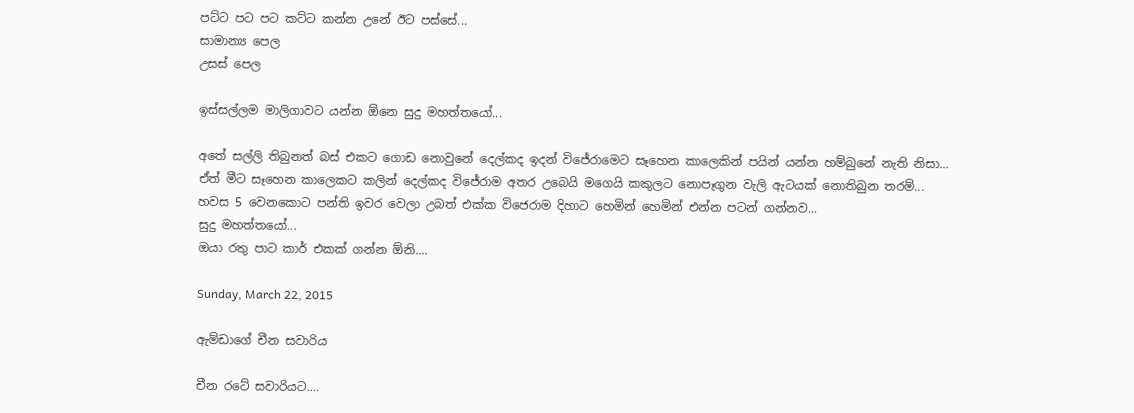පට්ට පට පට කට්ට කන්න උනේ ඊට පස්සේ...
සාමාන්‍ය පෙල
උසස් පෙල

ඉස්සල්ලම මාලිගාවට යන්න ඕනෙ සුදු මහත්තයෝ...

අතේ සල්ලි තිබුනත් බස් එකට ගොඩ නොවුනේ දෙල්කද ඉදන් විජේරාමෙට සෑහෙන කාලෙකින් පයින් යන්න හම්බුනේ නැති නිසා...
ඒත් මීට සෑහෙන කාලෙකට කලින් දෙල්කද විජේරාම අතර උබෙයි මගෙයි කකුලට නොපෑගුන වැලි ඇටයක් නොතිබුන තරම්...
හවස 5 වෙනකොට පන්ති ඉවර වෙලා උබත් එක්ක විජෙරාම දිහාට හෙමින් හෙමින් එන්න පටන් ගන්නව...
සුදු මහත්තයෝ...
ඔයා රතු පාට කාර් එකක් ගන්න ඕනි....

Sunday, March 22, 2015

ඇම්ඩාගේ චීන සවාරිය

චීන රටේ සවාරියට....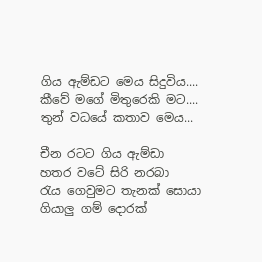ගිය ඇම්ඩට මෙය සිදුවිය....
කීවේ මගේ මිතුරෙකි මට....
තුන් වධයේ කතාව මෙය...

චීන රටට ගිය ඇම්ඩා
හතර වටේ සිරි නරබා
රැය ගෙවුමට තැනක් සොයා
ගියාලු ගම් දොරක්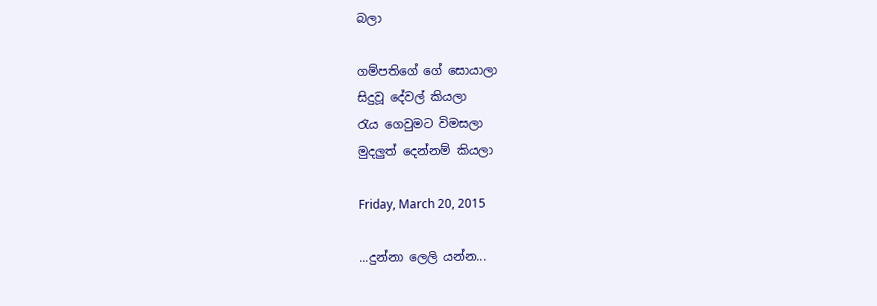බලා

ගම්පතිගේ ගේ සොයාලා
සිදුවූ දේවල් කියලා
රැය ගෙවුමට විමසලා
මුදලුත් දෙන්නම් කියලා

Friday, March 20, 2015

...දුන්නා ලෙලි යන්න...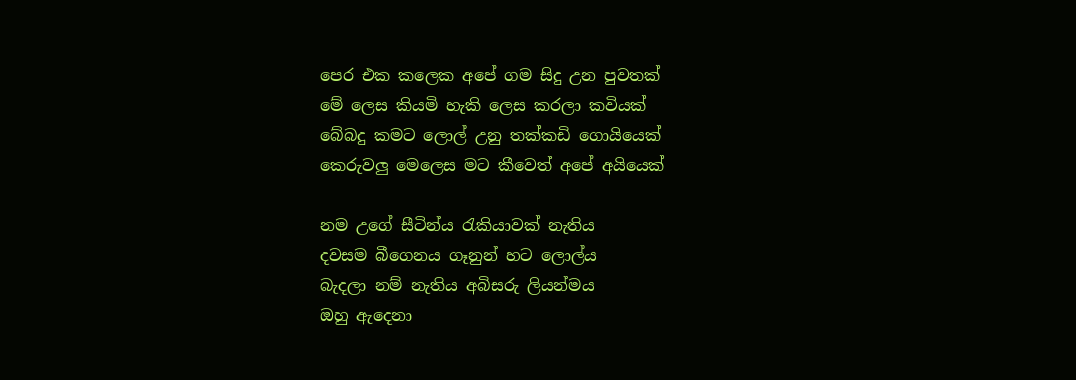පෙර එක කලෙක අපේ ගම සිදු උන පුවතක්
මේ ලෙස කියමි හැකි ලෙස කරලා කවියක්
බේබදු කමට ලොල් උනු තක්කඩි ගොයියෙක්
කෙරුවලු මෙලෙස මට කීවෙත් අපේ අයියෙක්

නම උගේ සීටින්ය රැකියාවක් නැතිය
දවසම බීගෙනය ගෑනුන් හට ලොල්ය
බැදලා නම් නැතිය අබිසරු ලියන්මය
ඔහු ඇදෙනා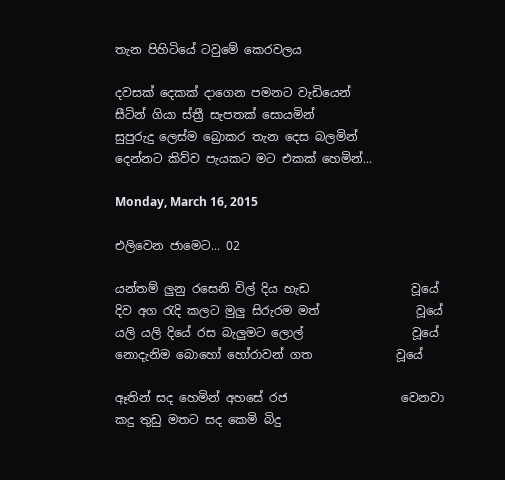තැන පිහිටියේ ටවුමේ කෙරවලය

දවසක් දෙකක් දාගෙන පමනට වැඩියෙන්
සීටින් ගියා ස්ත්‍රී සැපතක් සොයමින්
සුපුරුදු ලෙස්ම බ්‍රොකර තැන දෙස බලමින්
දෙන්නට කිව්ව පැයකට මට එකක් හෙමින්...

Monday, March 16, 2015

එලිවෙන ජාමෙට... 02

යන්තම් ලුනු රසෙනි විල් දිය හැඩ                 වූයේ
දිව අග රැදි කලට මුලු සිරුරම මත්                වූයේ
යලි යලි දියේ රස බැලුමට ලොල්                  වූයේ
නොදැනිම බොහෝ හෝරාවන් ගත              වූයේ

ඈතින් සද හෙමින් අහසේ රජ                   වෙනවා
කදු තුඩු මතට සද කෙමි බිදු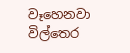වෑහෙනවා
විල්තෙර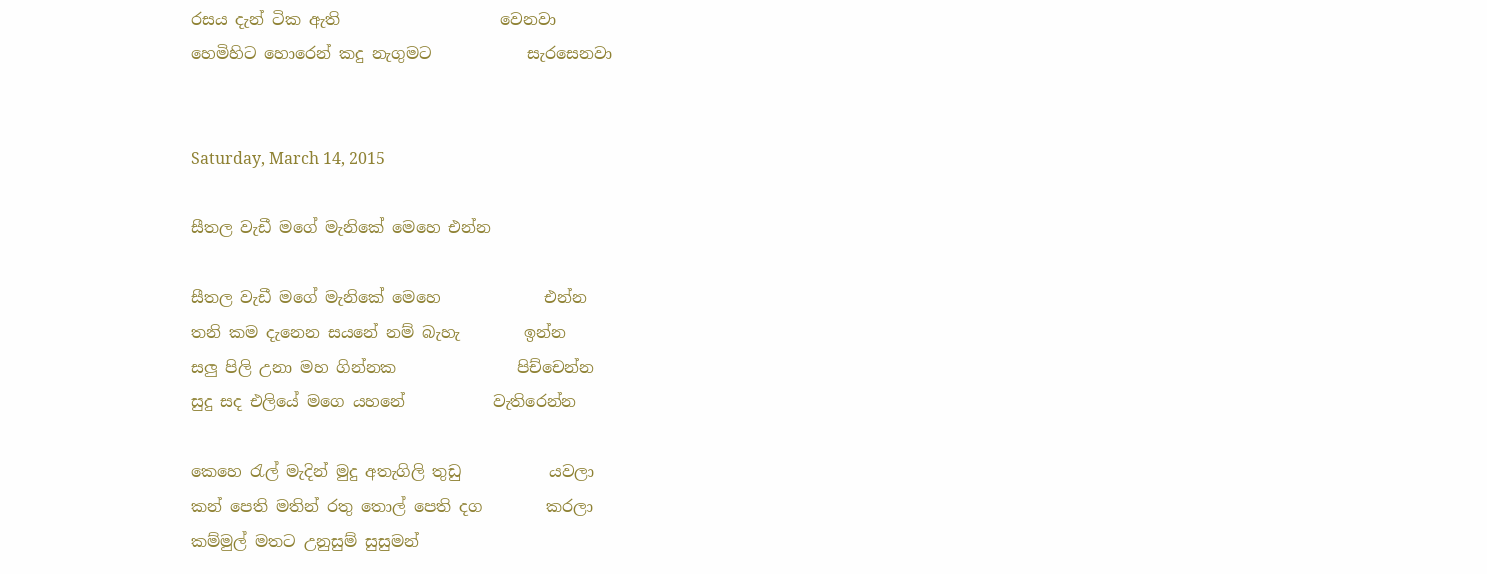රසය දැන් ටික ඇති                    වෙනවා
හෙමිහිට හොරෙන් කදු නැගුමට            සැරසෙනවා


Saturday, March 14, 2015

සීතල වැඩී මගේ මැනිකේ මෙහෙ එන්න

සීතල වැඩී මගේ මැනිකේ මෙහෙ             එන්න
තනි කම දැනෙන සයනේ නම් බැහැ        ඉන්න
සලු පිලි උනා මහ ගින්නක               පිච්චෙන්න
සුදු සද එලියේ මගෙ යහනේ           වැතිරෙන්න

කෙහෙ රැල් මැදින් මුදු අතැගිලි තුඩු           යවලා
කන් පෙති මතින් රතු තොල් පෙති දග        කරලා
කම්මුල් මතට උනුසුම් සුසුමන්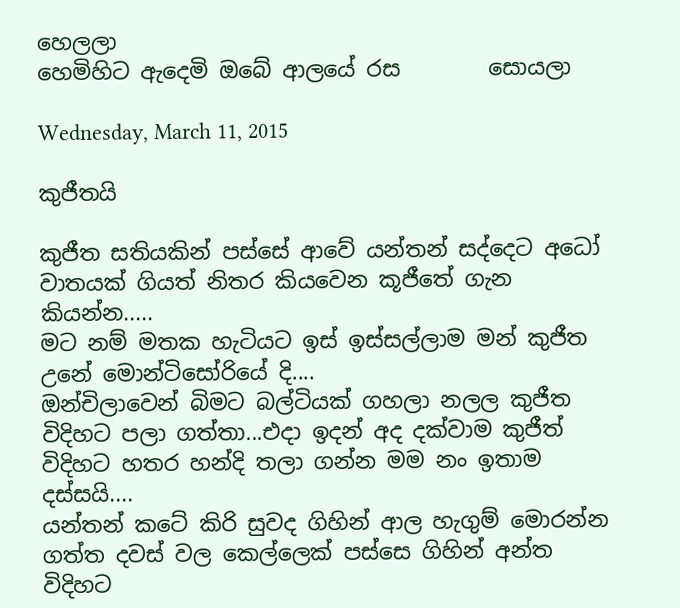හෙලලා
හෙමිහිට ඇදෙමි ඔබේ ආලයේ රස        සොයලා

Wednesday, March 11, 2015

කුජීතයි

කුජීත සතියකින් පස්සේ ආවේ යන්තන් සද්දෙට අධෝ වාතයක් ගියත් නිතර කියවෙන කූජීතේ ගැන කියන්න.....
මට නම් මතක හැටියට ඉස් ඉස්සල්ලාම මන් කුජීත උනේ මොන්ටිසෝරියේ දි....
ඔන්චිලාවෙන් බිමට බල්ටියක් ගහලා නලල කුජීත විදිහට පලා ගත්තා...එදා ඉදන් අද දක්වාම කුජීත් විදිහට හතර හන්දි තලා ගන්න මම නං ඉතාම දස්සයි....
යන්තන් කටේ කිරි සුවද ගිහින් ආල හැගුම් මොරන්න ගත්ත දවස් වල කෙල්ලෙක් පස්සෙ ගිහින් අන්ත විදිහට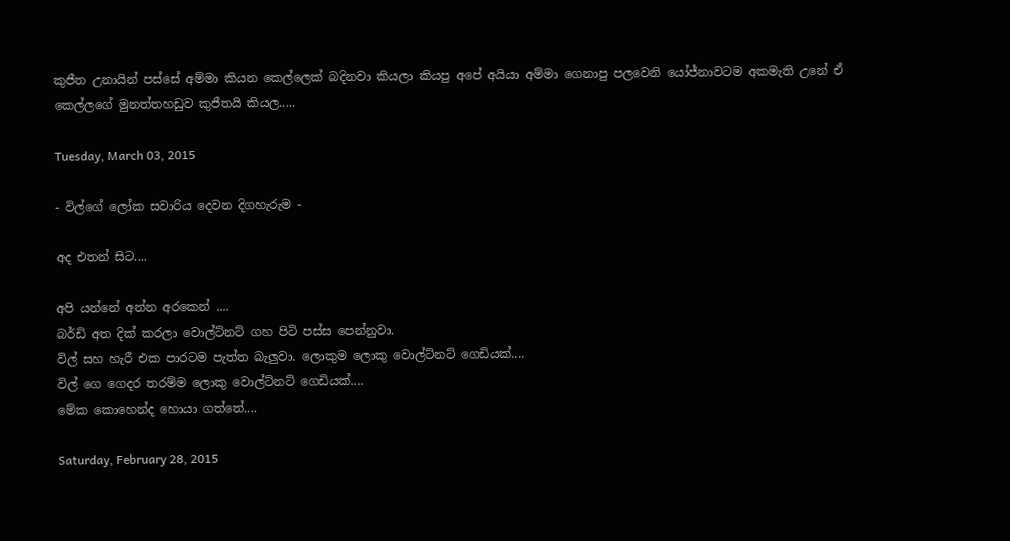කුජීත උනායින් පස්සේ අම්මා කියන කෙල්ලෙක් බදිනවා කියලා කියපු අපේ අයියා අම්මා ගෙනාපු පලවෙනි යෝජ්නාවටම අකමැති උනේ ඒ කෙල්ලගේ මුනත්තහඩුව කුජීතයි කියල.....

Tuesday, March 03, 2015

- විල්ගේ ලෝක සවාරිය දෙවන දිගහැරුම -

අද එතන් සිට....

අපි යන්නේ අන්න අරකෙන් ....
බර්ඩි අත දික් කරලා වොල්ට්නට් ගහ පිටි පස්ස පෙන්නුවා.
විල් සහ හැරී එක පාරටම පැත්ත බැලුවා. ලොකුම ලොකු වොල්ට්නට් ගෙඩියක්....
විල් ගෙ ගෙදර තරම්ම ලොකු වොල්ට්නට් ගෙඩියක්....
මේක කොහෙන්ද හොයා ගත්තේ....

Saturday, February 28, 2015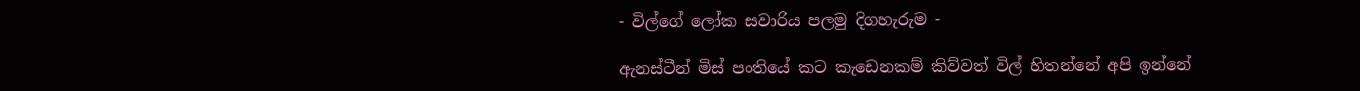- විල්ගේ ලෝක සවාරිය පලමු දිගහැරුම -

ඇනස්ටීන් මිස් පංතියේ කට කැඩෙනකම් කිව්වත් විල් හිතන්නේ අපි ඉන්නේ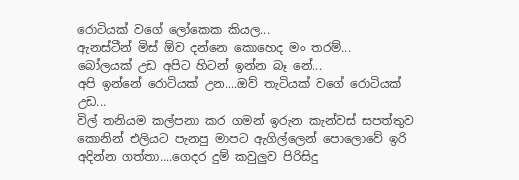රොටියක් වගේ ලෝකෙක කියල...
ඇනස්ටීන් මිස් ඕව දන්නෙ කොහෙද මං තරම්...
බෝලයක් උඩ අපිට හිටන් ඉන්න බෑ නේ...
අපි ඉන්නේ රොටියක් උන....ඔව් තැටියක් වගේ රොටියක් උඩ...
විල් තනියම කල්පනා කර ගමන් ඉරුන කැන්වස් සපත්තුව කොනින් එලියට පැනපු මාපට ඇගිල්ලෙන් පොලොවේ ඉරි අදින්න ගත්තා....ගෙදර දුම් කවුලුව පිරිසිදු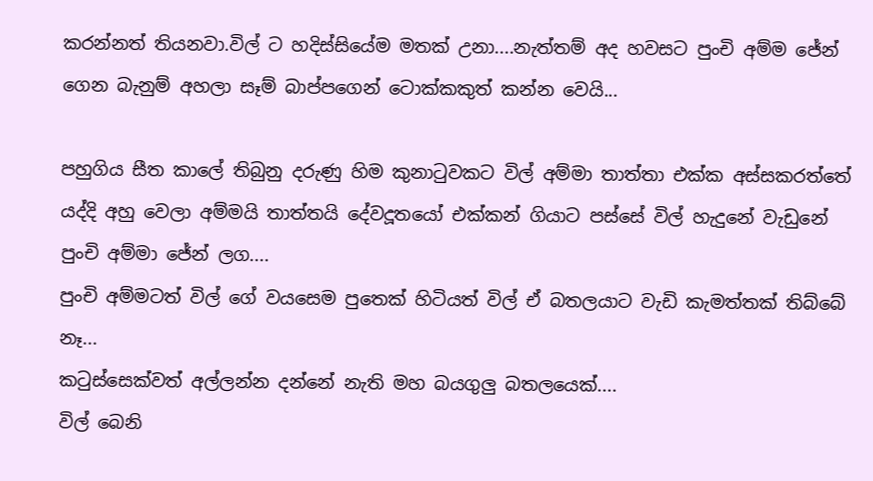කරන්නත් තියනවා.විල් ට හදිස්සියේම මතක් උනා....නැත්තම් අද හවසට පුංචි අම්ම ජේන් ගෙන බැනුම් අහලා සෑම් බාප්පගෙන් ටොක්කකුත් කන්න වෙයි...

පහුගිය සීත කාලේ තිබුනු දරුණු හිම කුනාටුවකට විල් අම්මා තාත්තා එක්ක අස්සකරත්තේ යද්දි අහු වෙලා අම්මයි තාත්තයි දේවදූතයෝ එක්කන් ගියාට පස්සේ විල් හැදුනේ වැඩුනේ පුංචි අම්මා ජේන් ලග....
පුංචි අම්මටත් විල් ගේ වයසෙම පුතෙක් හිටියත් විල් ඒ බතලයාට වැඩි කැමත්තක් තිබ්බේ නෑ...
කටුස්සෙක්වත් අල්ලන්න දන්නේ නැති මහ බයගුලු බතලයෙක්....
විල් බෙනි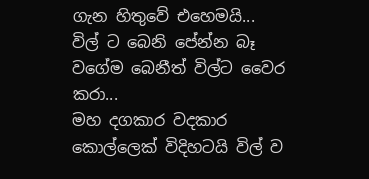ගැන හිතුවේ එහෙමයි...
විල් ට බෙනි පේන්න බෑ වගේම බෙනීත් විල්ට වෛර කරා...
මහ දගකාර වදකාර කොල්ලෙක් විදිහටයි විල් ව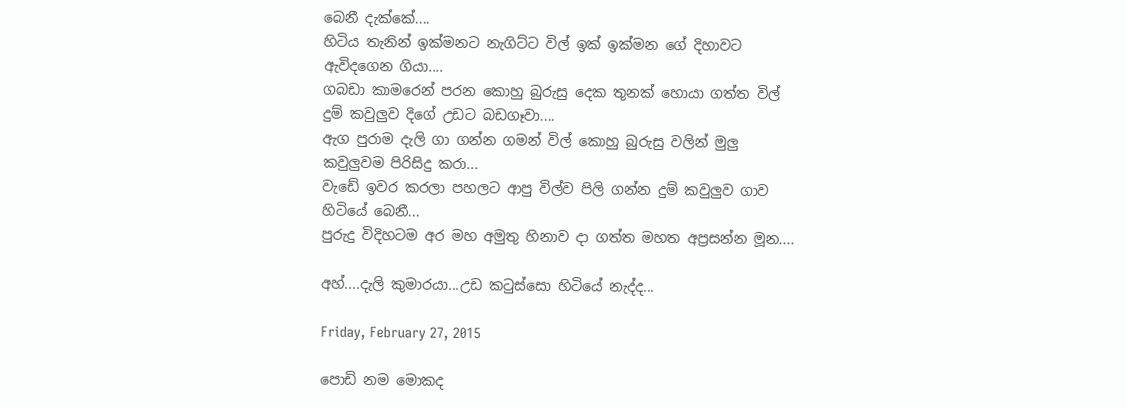බෙනී දැක්කේ....
හිටිය තැනින් ඉක්මනට නැගිට්ට විල් ඉක් ඉක්මන ගේ දිහාවට ඇවිදගෙන ගියා....
ගබඩා කාමරෙන් පරන කොහු බුරුසු දෙක තුනක් හොයා ගත්ත විල් දුම් කවුලුව දිගේ උඩට බඩගෑවා....
ඇග පුරාම දැලි ගා ගන්න ගමන් විල් කොහු බුරුසු වලින් මුලු කවුලුවම පිරිසිදු කරා...
වැඩේ ඉවර කරලා පහලට ආපු විල්ව පිලි ගන්න දුම් කවුලුව ගාව හිටියේ බෙනී...
පුරුදු විදිහටම අර මහ අමුතු හිනාව දා ගත්ත මහත අප්‍රසන්න මූන....

අහ්....දැලි කුමාරයා...උඩ කටුස්සො හිටියේ නැද්ද...

Friday, February 27, 2015

පොඩි නම මොකද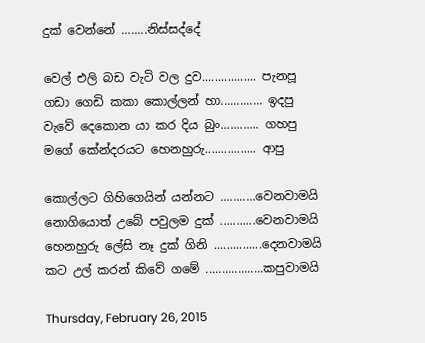දුක් වෙන්නේ ........නිස්සද්දේ

වෙල් එලි බඩ වැටි වල දුව................. පැනපූ
ගඩා ගෙඩි කකා කොල්ලන් හා............. ඉදපු
වැවේ දෙකොන යා කර දිය බුං............ ගහපු
මගේ කේන්දරයට හෙනහුරු................ ආපු

කොල්ලට ගිහිගෙයින් යන්නට ...........වෙනවාමයි
නොගියොත් උබේ පවුලම දුක් ...........වෙනවාමයි
හෙනහුරු ලේසි නෑ දුක් ගිනි ...............දෙනවාමයි
කට උල් කරන් කිවේ ගමේ ..................කපුවාමයි

Thursday, February 26, 2015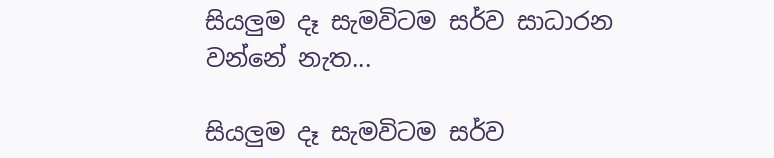සියලුම දෑ සැමවිටම සර්ව සාධාරන වන්නේ නැත...

සියලුම දෑ සැමවිටම සර්ව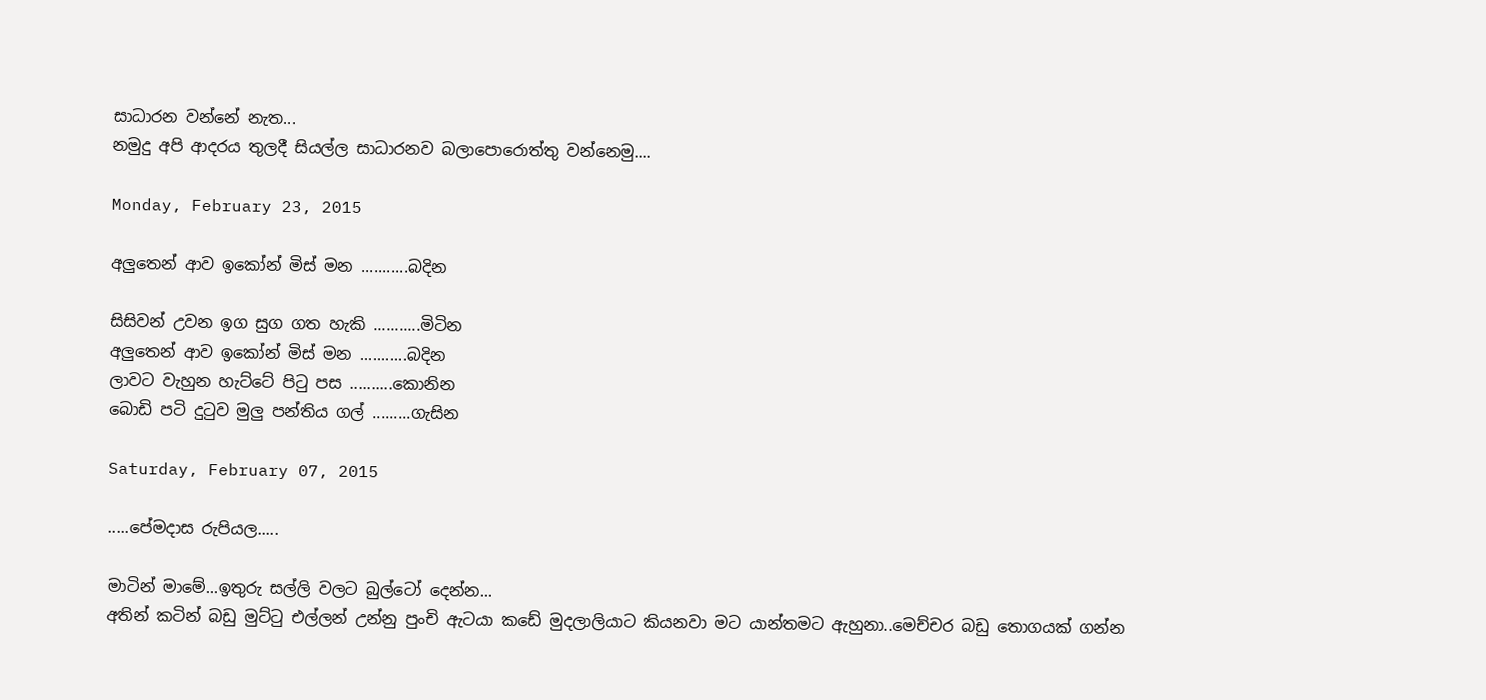සාධාරන වන්නේ නැත...
නමුදු අපි ආදරය තුලදී සියල්ල සාධාරනව බලාපොරොත්තු වන්නෙමු....

Monday, February 23, 2015

අලුතෙන් ආව ඉකෝන් මිස් මන ...........බදින

සිසිවන් උවන ඉග සුග ගත හැකි ...........මිටින
අලුතෙන් ආව ඉකෝන් මිස් මන ...........බදින
ලාවට වැහුන හැට්ටේ පිටු පස ..........කොනින
බොඩි පටි දුටුව මුලු පන්තිය ගල් .........ගැසින

Saturday, February 07, 2015

.....පේමදාස රුපියල.....

මාටින් මාමේ...ඉතුරු සල්ලි වලට බුල්ටෝ දෙන්න...
අතින් කටින් බඩු මුට්ටු එල්ලන් උන්නු පුංචි ඇටයා කඩේ මුදලාලියාට කියනවා මට යාන්තමට ඇහුනා..මෙච්චර බඩු තොගයක් ගන්න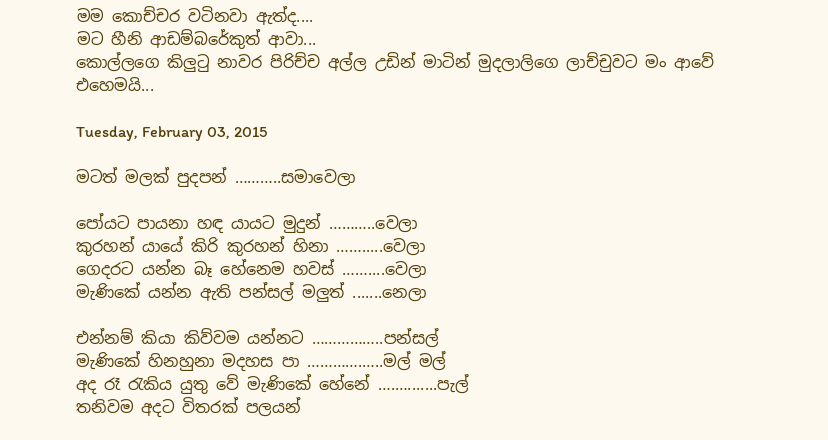මම කොච්චර වටිනවා ඇත්ද....
මට හීනි ආඩම්බරේකුත් ආවා...
කොල්ලගෙ කිලුටු නාවර පිරිච්ච අල්ල උඩින් මාටින් මුදලාලිගෙ ලාච්චුවට මං ආවේ එහෙමයි...

Tuesday, February 03, 2015

මටත් මලක් පුදපන් ………..සමාවෙලා

පෝයට පායනා හඳ යායට මුදුන් ………..වෙලා
කුරහන් යායේ කිරි කුරහන් හිනා …….....වෙලා
ගෙදරට යන්න බෑ හේනෙම හවස් ……....වෙලා
මැණිකේ යන්න ඇති පන්සල් මලුත් .......නෙලා

එන්නම් කියා කිව්වම යන්නට ……………..පන්සල්
මැණිකේ හිනහුනා මදහස පා ………….…..මල් මල්
අද රෑ රැකිය යුතු වේ මැණිකේ හේනේ ….….......පැල්
තනිවම අදට විතරක් පලයන්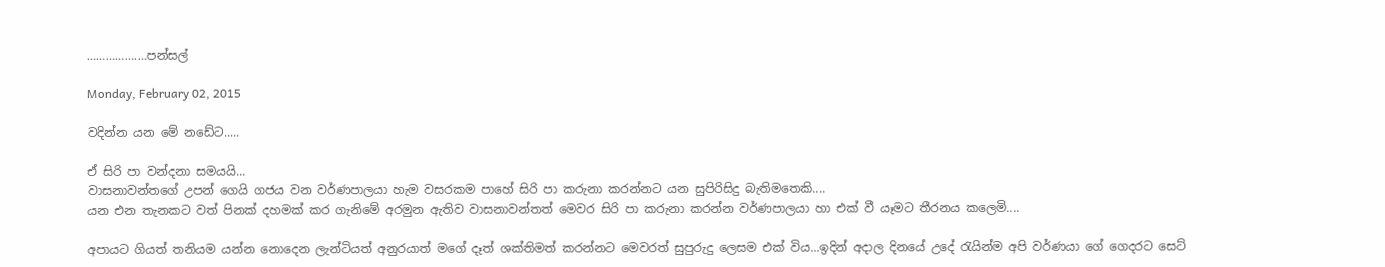…………….…පන්සල්

Monday, February 02, 2015

වදින්න යන මේ නඩේට.....

ඒ සිරි පා වන්දනා සමයයි...
වාසනාවන්තගේ උපන් ගෙයි ගජය වන වර්ණපාලයා හැම වසරකම පාහේ සිරි පා කරුනා කරන්නට යන සුපිරිසිදු බැතිමතෙකි....
යන එන තැනකට වත් පිනක් දහමක් කර ගැනිමේ අරමුන ඇතිව වාසනාවන්තත් මෙවර සිරි පා කරුනා කරන්න වර්ණපාලයා හා එක් වී යෑමට තීරනය කලෙමි....

අපායට ගියත් තනියම යන්න නොදෙන ලැන්ටියත් අනුරයාත් මගේ දෑත් ශක්තිමත් කරන්නට මෙවරත් සුපුරුදු ලෙසම එක් විය...ඉදින් අදාල දිනයේ උදේ රැයින්ම අපි වර්ණයා ගේ ගෙදරට සෙට්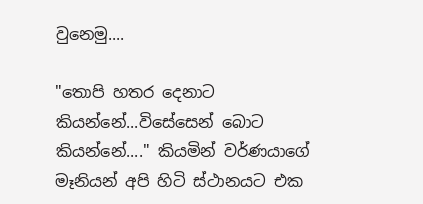වුනෙමු....

"තොපි හතර දෙනාට කියන්නේ...විසේසෙන් බොට කියන්නේ...." කියමින් වර්ණයාගේ මෑනියන් අපි හිටි ස්ථානයට එක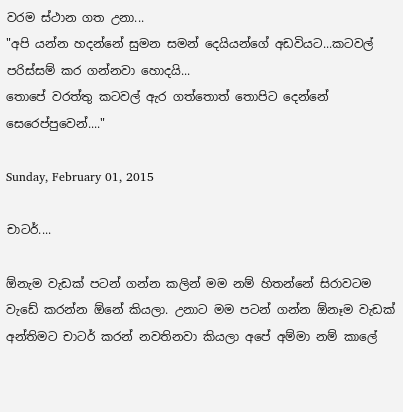වරම ස්ථාන ගත උනා...
"අපි යන්න හදන්නේ සුමන සමන් දෙයියන්ගේ අඩවියට...කටවල් පරිස්සම් කර ගන්නවා හොදයි...
තොපේ වරත්තු කටවල් ඇර ගත්තොත් තොපිට දෙන්නේ සෙරෙප්පුවෙන්...."

Sunday, February 01, 2015

චාටර්....

ඕනැම වැඩක් පටන් ගන්න කලින් මම නම් හිතන්නේ සිරාවටම වැඩේ කරන්න ඕනේ කියලා. උනාට මම පටන් ගන්න ඕනෑම වැඩක් අන්තිමට චාටර් කරන් නවතිනවා කියලා අපේ අම්මා නම් කාලේ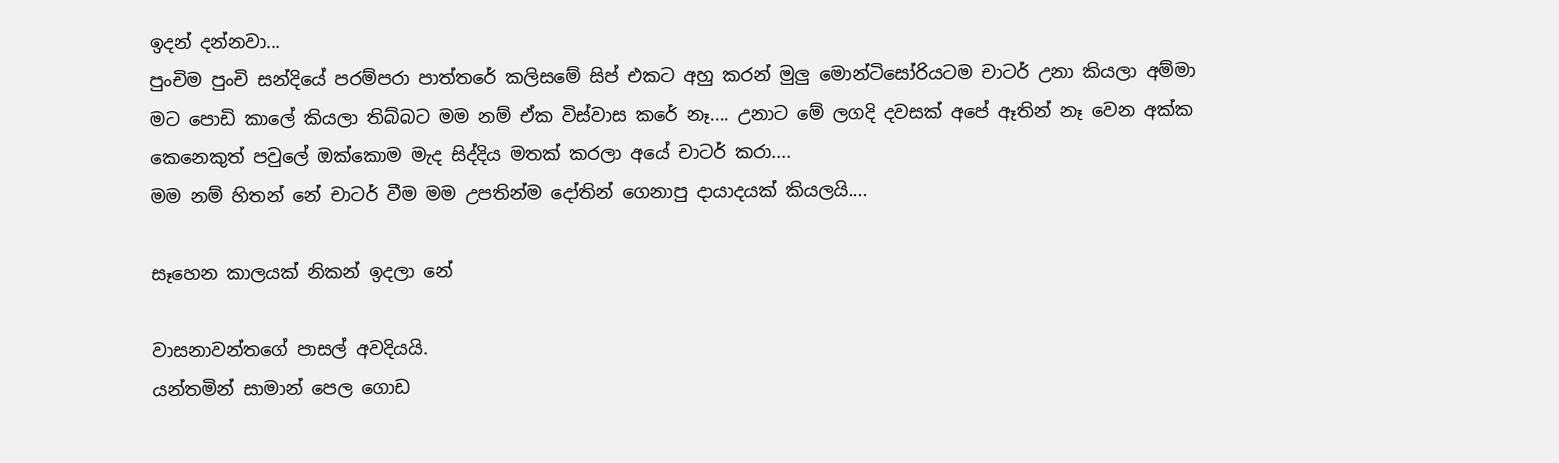ඉදන් දන්නවා...
පුංචිම පුංචි සන්දියේ පරම්පරා පාත්තරේ කලිසමේ සිප් එකට අහු කරන් මුලු මොන්ටිසෝරියටම චාටර් උනා කියලා අම්මා මට පොඩි කාලේ කියලා තිබ්බට මම නම් ඒක විස්වාස කරේ නෑ.... උනාට මේ ලගදි දවසක් අපේ ඈතින් නෑ වෙන අක්ක කෙනෙකුත් පවුලේ ඔක්කොම මැද සිද්දිය මතක් කරලා අයේ චාටර් කරා....
මම නම් හිතන් නේ චාටර් වීම මම උපතින්ම දෝතින් ගෙනාපු දායාදයක් කියලයි....

සෑහෙන කාලයක් නිකන් ඉදලා නේ

වාසනාවන්තගේ පාසල් අවදියයි.
යන්තමින් සාමාන් පෙල ගොඩ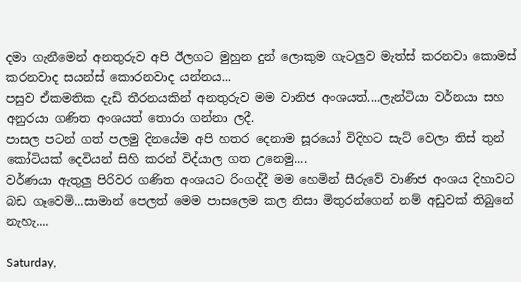දමා ගැනීමෙන් අනතුරුව අපි ඊලගට මුහුන දුන් ලොකුම ගැටලුව මැත්ස් කරනවා කොමස් කරනවාද සයන්ස් කොරනවාද යන්නය...
පසුව ඒකමතික දැඩි තීරනයකින් අනතුරුව මම වානිජ අංශයත්....ලැන්ටියා වර්නයා සහ අනුරයා ගණිත අංශයත් තොරා ගන්නා ලදී.
පාසල පටන් ගත් පලමු දිනයේම අපි හතර දෙනාම සූරයෝ විදිහට සැට් වෙලා තිස් තුන් කෝටියක් දෙවියන් සිහි කරන් විද්යාල ගත උනෙමු....
වර්ණයා ඇතුලු පිරිවර ගණිත අංශයට රිංගද්දී මම හෙමින් සීරුවේ වාණිජ අංශය දිහාවට බඩ ගෑවෙමි...සාමාන් පෙලත් මෙම පාසලෙම කල නිසා මිතුරන්ගෙන් නම් අඩුවක් තිබුනේ නැහැ....

Saturday,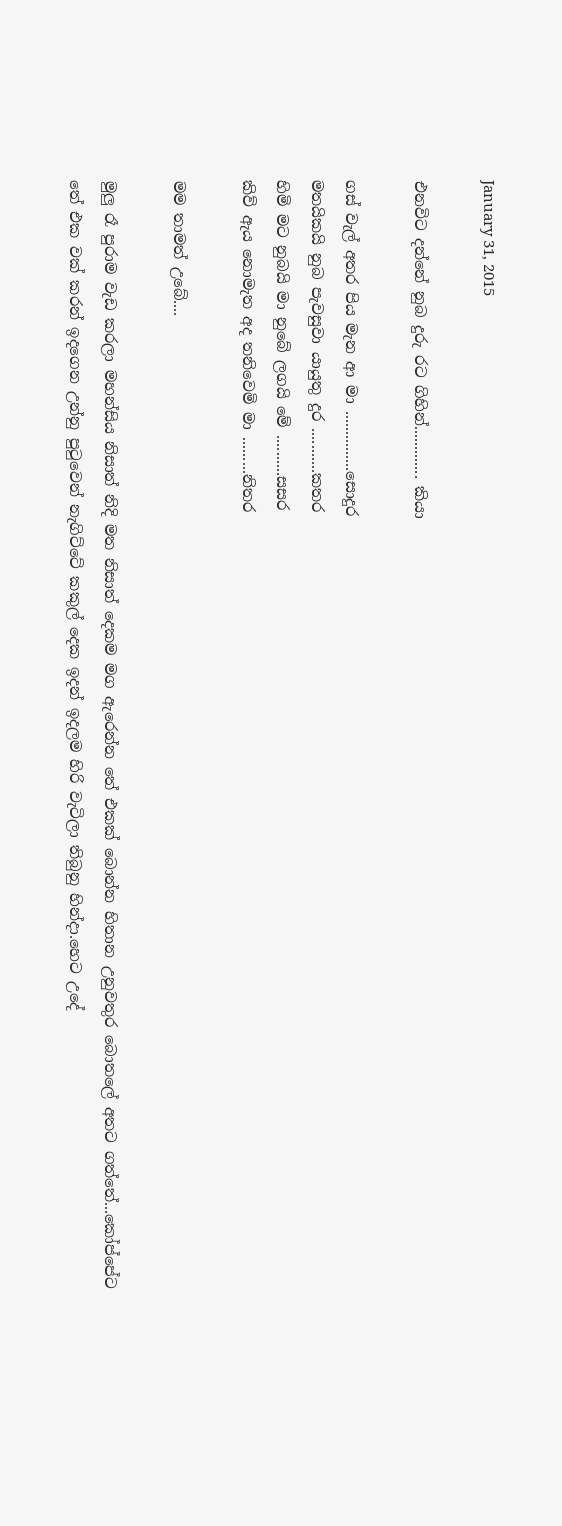January 31, 2015

එනවිට දන්නේ නුබ දුරු රට ගිහින්............. කියා

ගස් වැල් අතර පිය මැන ආ මා ...............සොදුර
මතයිකයි නුබ පැවසුවා යායුතු දුර ...........කතර
හිමි මට නුබයි මා නුබේ ලගයි මේ ..........සසර
කිව් ඇය නොමැත අද තනිවෙමි මා .........නිතර

මම තාමත් උබේ....

මුලු රෑ පුරාම වැඩ කරලා මහන්සිය නිසාත් නිදි මත නිසාත් දෙකම මග ඇරෙන්න තේ එකක් බොන්න හිතාන උනුවතුර බොතලේ අතට ගත්තේ...කෝප්පේට තේ එක වක් කරන් ඉදගෙන උන්නු පුටුවෙන් නැගිට්ටේ කකුල් දෙක ඉදන් ඉදලම හිරි වැටිලා තිබුනු හින්දා.හෙට උදේ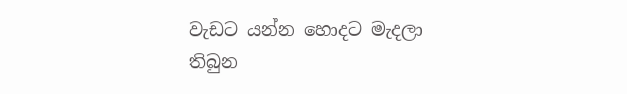වැඩට යන්න හොදට මැදලා
තිබුන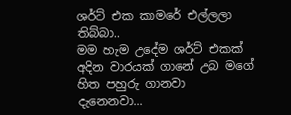ශර්ට් එක කාමරේ එල්ලලා තිබ්බා..
මම හැම උදේම ශර්ට් එකක් අදින වාරයක් ගානේ උබ මගේ හිත පහුරු ගානවා දැනෙනවා...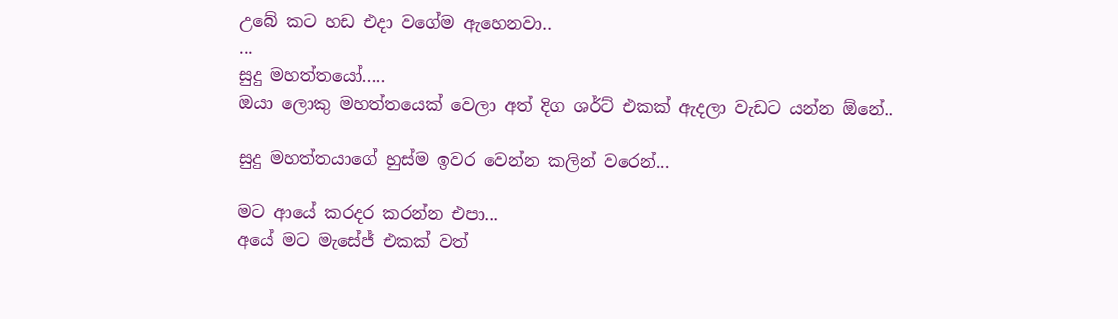උබේ කට හඩ එදා වගේම ඇහෙනවා..
...
සුදු මහත්තයෝ.....
ඔයා ලොකු මහත්තයෙක් වෙලා අත් දිග ශර්ට් එකක් ඇදලා වැඩට යන්න ඕනේ..

සුදු මහත්තයාගේ හුස්ම ඉවර වෙන්න කලින් වරෙන්...

මට ආයේ කරදර කරන්න එපා...
අයේ මට මැසේජ් එකක් වත්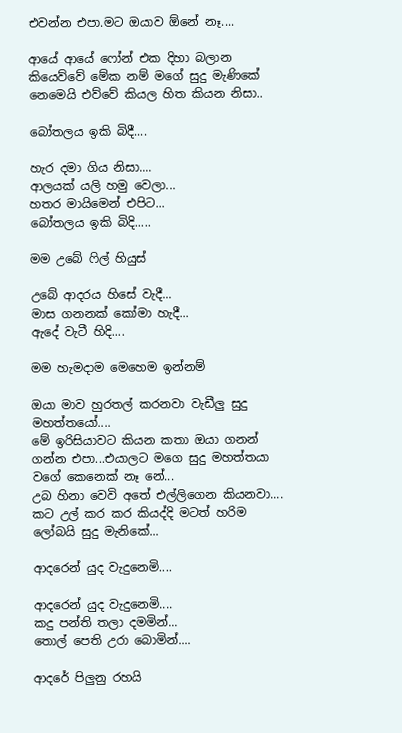එවන්න එපා.මට ඔයාව ඕනේ නෑ....

ආයේ ආයේ ෆෝන් එක දිහා බලාන කියෙව්වේ මේක නම් මගේ සුදු මැණිකේ නෙමෙයි එව්වේ කියල හිත කියන නිසා..

බෝතලය ඉකි බිදී....

හැර දමා ගිය නිසා....
ආලයක් යලි හමු වෙලා...
හතර මායිමෙන් එපිට...
බෝතලය ඉකි බිදි.....

මම උබේ ෆිල් හියුස්

උබේ ආදරය හිසේ වැදී...
මාස ගනනක් කෝමා හැදී...
ඇදේ වැටී හිදි....

මම හැමදාම මෙහෙම ඉන්නම්

ඔයා මාව හුරතල් කරනවා වැඩීලු සුදු මහත්තයෝ....
මේ ඉරිසියාවට කියන කතා ඔයා ගනන් ගන්න එපා...එයාලට මගෙ සුදු මහත්තයා වගේ කෙනෙක් නෑ නේ...
උබ හිනා වෙවි අතේ එල්ලිගෙන කියනවා....
කට උල් කර කර කියද්දි මටත් හරිම ලෝබයි සුදු මැනිකේ...

ආදරෙන් යුද වැදුනෙමි....

ආදරෙන් යුද වැදුනෙමි....
කදු පන්ති තලා දමමින්...
තොල් පෙති උරා බොමින්....

ආදරේ පිලුනු රහයි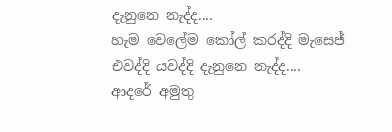දැනුනෙ නැද්ද....
හැම වෙලේම කෝල් කරද්දි මැසෙජ් එවද්දි යවද්දි දැනුනෙ නැද්ද....
ආදරේ අමුතු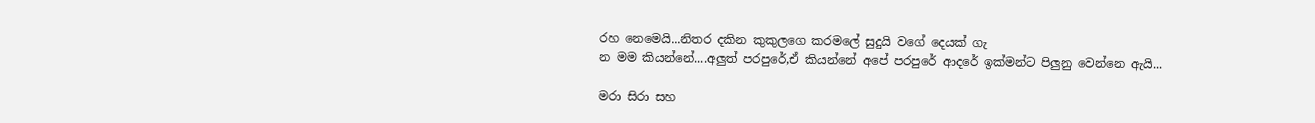රහ නෙමෙයි...නිතර දකින කුකුලගෙ කරමලේ සුදුයි වගේ දෙයක් ගැ
න මම කියන්නේ....අලුත් පරපුරේ,ඒ කියන්නේ අපේ පරපුරේ ආදරේ ඉක්මන්ට පිලුනු වෙන්නෙ ඇයි...

මරා සිරා සහ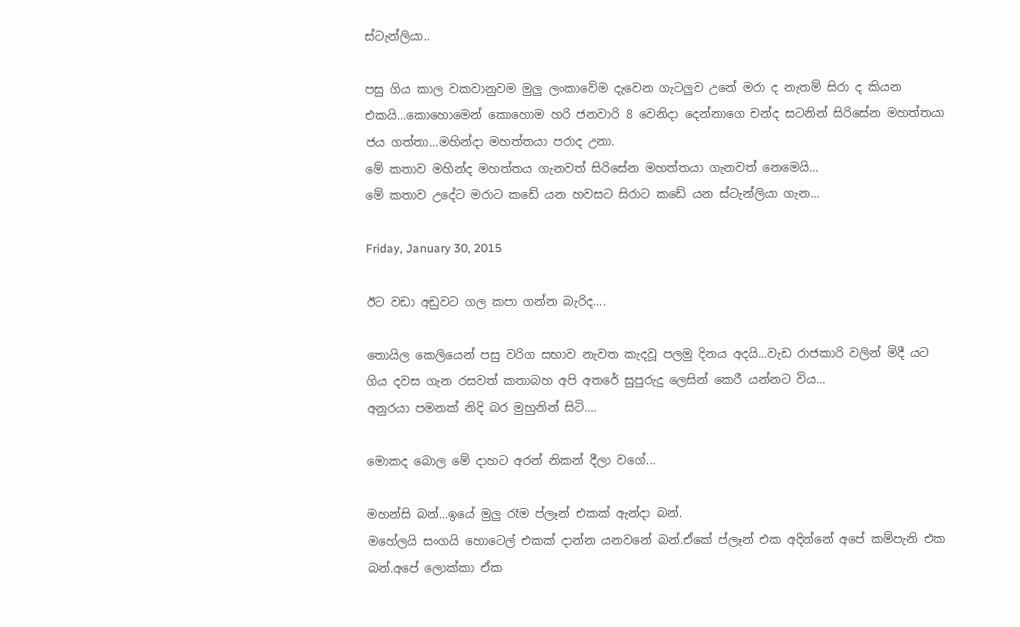ස්ටැන්ලියා..

පසු ගිය කාල වකවානුවම මුලු ලංකාවේම දැවෙන ගැටලුව උනේ මරා ද නැතම් සිරා ද කියන එකයි...කොහොමෙන් කොහොම හරි ජනවාරි 8 වෙනිදා දෙන්නාගෙ චන්ද සටනින් සිරිසේන මහත්තයා ජය ගත්තා...මහින්දා මහත්තයා පරාද උනා.
මේ කතාව මහින්ද මහත්තය ගැනවත් සිරිසේන මහත්තයා ගැනවත් නෙමෙයි...
මේ කතාව උදේට මරාට කඩේ යන හවසට සිරාට කඩේ යන ස්ටැන්ලියා ගැන...

Friday, January 30, 2015

ඊට වඩා අඩුවට ගල කපා ගන්න බැරිද....

තොයිල කෙලියෙන් පසු වරිග සභාව නැවත කැදවූ පලමු දිනය අදයි...වැඩ රාජකාරි වලින් මිදී යට ගිය දවස ගැන රසවත් කතාබහ අපි අතරේ සුපුරුදු ලෙසින් කෙරී යන්නට විය...
අනුරයා පමනක් නිදි බර මුහුනින් සිටි....

මොකද බොල මේ දාහට අරන් නිකන් දීලා වගේ...

මහන්සි බන්...ඉයේ මුලු රෑම ප්ලෑන් එකක් ඇන්දා බන්.
මහේලයි සංගයි හොටෙල් එකක් දාන්න යනවනේ බන්.ඒකේ ප්ලෑන් එක අදින්නේ අපේ කම්පැනි එක බන්.අපේ ලොක්කා ඒක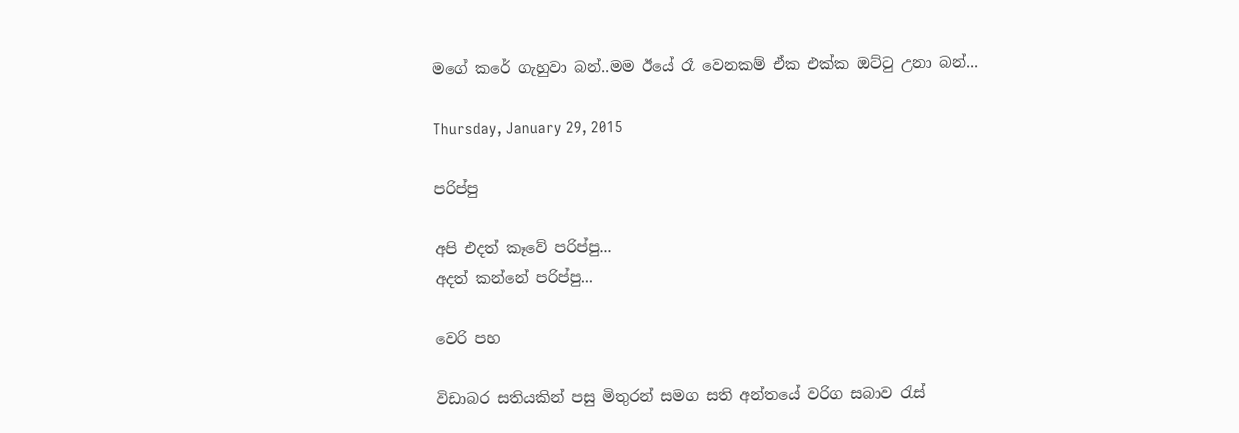මගේ කරේ ගැහුවා බන්..මම ඊයේ රෑ වෙනකම් ඒක එක්ක ඔට්ටු උනා බන්...

Thursday, January 29, 2015

පරිප්පු

අපි එදත් කෑවේ පරිප්පු...
අදත් කන්නේ පරිප්පු...

වෙරි පහ

විඩාබර සතියකින් පසු මිතුරන් සමග සති අන්තයේ වරිග සබාව රැස්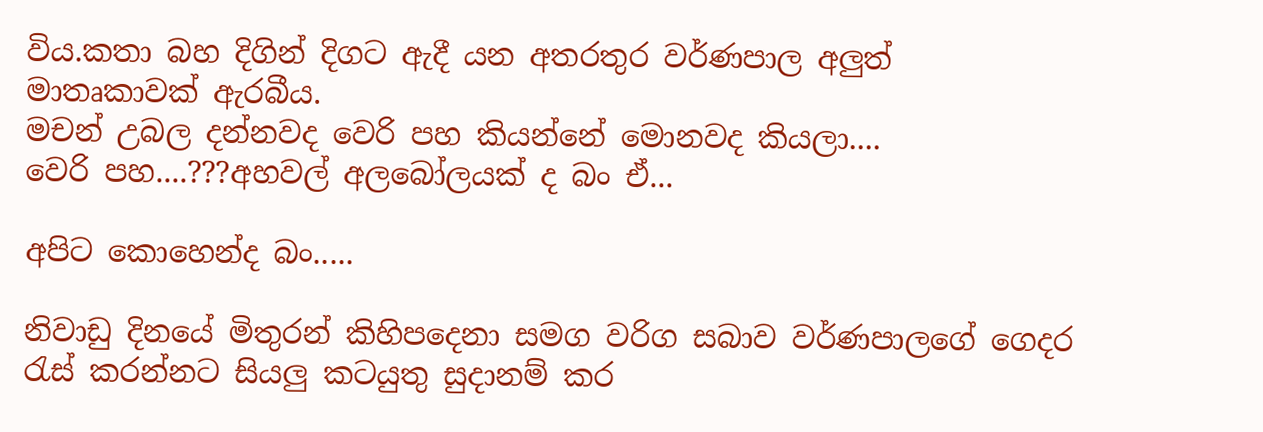විය.කතා බහ දිගින් දිගට ඇදී යන අතරතුර වර්ණපාල අලුත් මාතෘකාවක් ඇරබීය.
මචන් උබල දන්නවද වෙරි පහ කියන්නේ මොනවද කියලා....
වෙරි පහ....???අහවල් අලබෝලයක් ද බං ඒ...

අපිට කොහෙන්ද බං.....

නිවාඩු දිනයේ මිතුරන් කිහිපදෙනා සමග වරිග සබාව වර්ණපාලගේ ගෙදර රැස් කරන්නට සියලු කටයුතු සුදානම් කර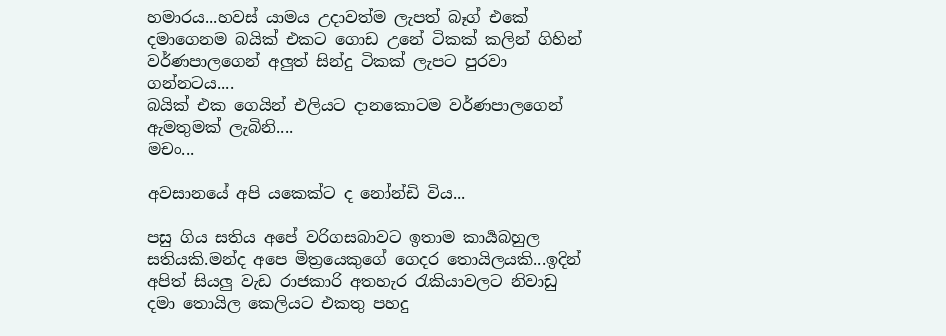හමාරය...හවස් යාමය උදාවත්ම ලැපත් බෑග් එකේ දමාගෙනම බයික් එකට ගොඩ උනේ ටිකක් කලින් ගිහින් වර්ණපාලගෙන් අලුත් සින්දු ටිකක් ලැපට පුරවා ගන්නටය....
බයික් එක ගෙයින් එලියට දානකොටම වර්ණපාලගෙන් ඇමතුමක් ලැබිනි....
මචං...

අවසානයේ අපි යකෙක්ට ද නෝන්ඩි විය...

පසු ගිය සතිය අපේ වරිගසබාවට ඉතාම කාර්‍යබහුල සතියකි.මන්ද අපෙ මිත්‍රයෙකුගේ ගෙදර තොයිලයකි...ඉදින් අපිත් සියලු වැඩ රාජකාරි අතහැර රැකියාවලට නිවාඩු දමා තොයිල කෙලියට එකතු පහදු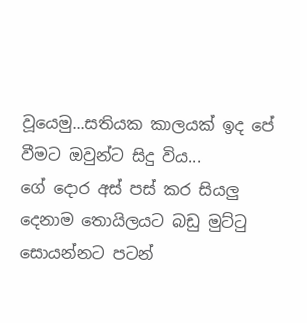වූයෙමු...සතියක කාලයක් ඉද පේ වීමට ඔවුන්ට සිදු විය...
ගේ දොර අස් පස් කර සියලු දෙනාම තොයිලයට බඩු මුට්ටු සොයන්නට පටන්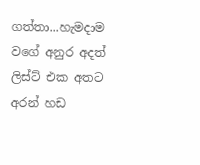ගත්තා...හැමදාම වගේ අනුර අදත් ලිස්ට් එක අතට අරන් හඩ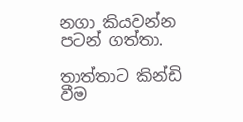නගා කියවන්න පටන් ගත්තා.

තාත්තාට කින්ඩි වීම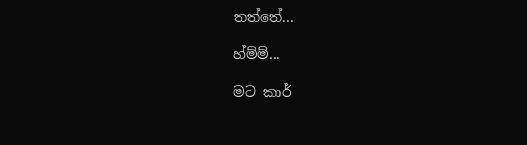තත්තේ...

හ්ම්ම්...

මට කාර්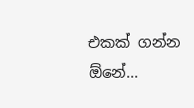එකක් ගන්න ඕනේ...